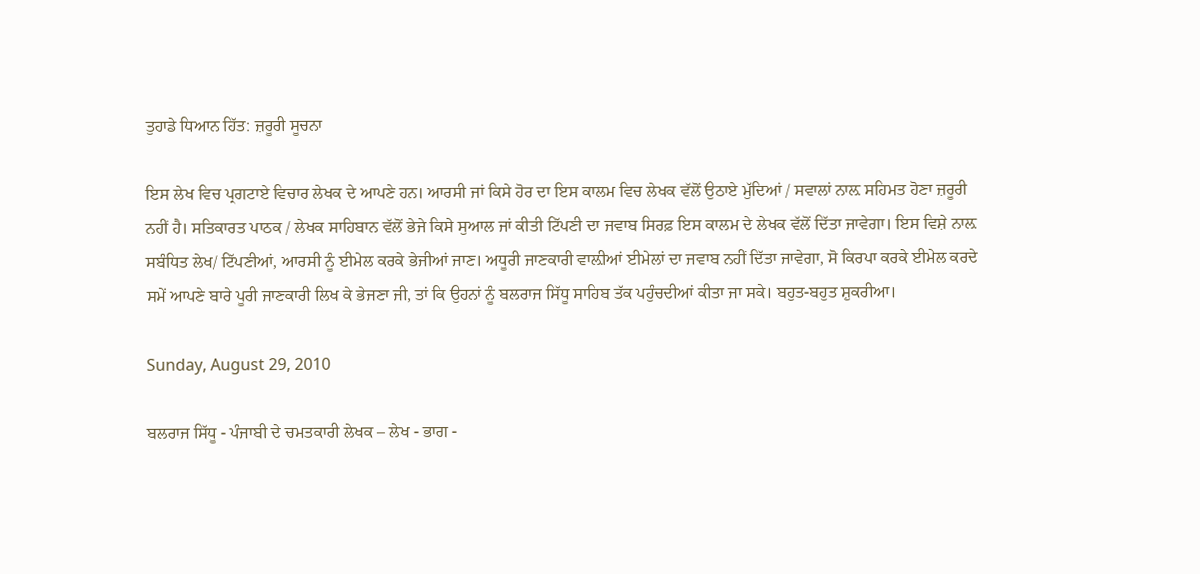ਤੁਹਾਡੇ ਧਿਆਨ ਹਿੱਤ: ਜ਼ਰੂਰੀ ਸੂਚਨਾ

ਇਸ ਲੇਖ ਵਿਚ ਪ੍ਰਗਟਾਏ ਵਿਚਾਰ ਲੇਖਕ ਦੇ ਆਪਣੇ ਹਨ। ਆਰਸੀ ਜਾਂ ਕਿਸੇ ਹੋਰ ਦਾ ਇਸ ਕਾਲਮ ਵਿਚ ਲੇਖਕ ਵੱਲੋਂ ਉਠਾਏ ਮੁੱਦਿਆਂ / ਸਵਾਲਾਂ ਨਾਲ਼ ਸਹਿਮਤ ਹੋਣਾ ਜ਼ਰੂਰੀ ਨਹੀਂ ਹੈ। ਸਤਿਕਾਰਤ ਪਾਠਕ / ਲੇਖਕ ਸਾਹਿਬਾਨ ਵੱਲੋਂ ਭੇਜੇ ਕਿਸੇ ਸੁਆਲ ਜਾਂ ਕੀਤੀ ਟਿੱਪਣੀ ਦਾ ਜਵਾਬ ਸਿਰਫ਼ ਇਸ ਕਾਲਮ ਦੇ ਲੇਖਕ ਵੱਲੋਂ ਦਿੱਤਾ ਜਾਵੇਗਾ। ਇਸ ਵਿਸ਼ੇ ਨਾਲ਼ ਸਬੰਧਿਤ ਲੇਖ/ ਟਿੱਪਣੀਆਂ, ਆਰਸੀ ਨੂੰ ਈਮੇਲ ਕਰਕੇ ਭੇਜੀਆਂ ਜਾਣ। ਅਧੂਰੀ ਜਾਣਕਾਰੀ ਵਾਲ਼ੀਆਂ ਈਮੇਲਾਂ ਦਾ ਜਵਾਬ ਨਹੀਂ ਦਿੱਤਾ ਜਾਵੇਗਾ, ਸੋ ਕਿਰਪਾ ਕਰਕੇ ਈਮੇਲ ਕਰਦੇ ਸਮੇਂ ਆਪਣੇ ਬਾਰੇ ਪੂਰੀ ਜਾਣਕਾਰੀ ਲਿਖ ਕੇ ਭੇਜਣਾ ਜੀ, ਤਾਂ ਕਿ ਉਹਨਾਂ ਨੂੰ ਬਲਰਾਜ ਸਿੱਧੂ ਸਾਹਿਬ ਤੱਕ ਪਹੁੰਚਦੀਆਂ ਕੀਤਾ ਜਾ ਸਕੇ। ਬਹੁਤ-ਬਹੁਤ ਸ਼ੁਕਰੀਆ।

Sunday, August 29, 2010

ਬਲਰਾਜ ਸਿੱਧੂ - ਪੰਜਾਬੀ ਦੇ ਚਮਤਕਾਰੀ ਲੇਖਕ – ਲੇਖ - ਭਾਗ -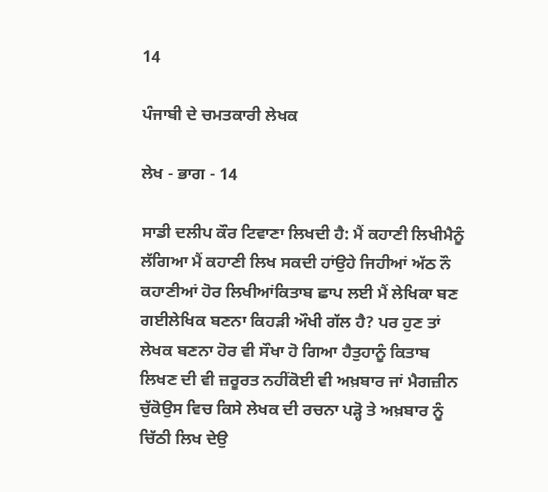14

ਪੰਜਾਬੀ ਦੇ ਚਮਤਕਾਰੀ ਲੇਖਕ

ਲੇਖ - ਭਾਗ - 14

ਸਾਡੀ ਦਲੀਪ ਕੌਰ ਟਿਵਾਣਾ ਲਿਖਦੀ ਹੈ: ਮੈਂ ਕਹਾਣੀ ਲਿਖੀਮੈਨੂੰ ਲੱਗਿਆ ਮੈਂ ਕਹਾਣੀ ਲਿਖ ਸਕਦੀ ਹਾਂਉਹੇ ਜਿਹੀਆਂ ਅੱਠ ਨੌ ਕਹਾਣੀਆਂ ਹੋਰ ਲਿਖੀਆਂਕਿਤਾਬ ਛਾਪ ਲਈ ਮੈਂ ਲੇਖਿਕਾ ਬਣ ਗਈਲੇਖਿਕ ਬਣਨਾ ਕਿਹੜੀ ਔਖੀ ਗੱਲ ਹੈ? ਪਰ ਹੁਣ ਤਾਂ ਲੇਖਕ ਬਣਨਾ ਹੋਰ ਵੀ ਸੌਖਾ ਹੋ ਗਿਆ ਹੈਤੁਹਾਨੂੰ ਕਿਤਾਬ ਲਿਖਣ ਦੀ ਵੀ ਜ਼ਰੂਰਤ ਨਹੀਂਕੋਈ ਵੀ ਅਖ਼ਬਾਰ ਜਾਂ ਮੈਗਜ਼ੀਨ ਚੁੱਕੋਉਸ ਵਿਚ ਕਿਸੇ ਲੇਖਕ ਦੀ ਰਚਨਾ ਪੜ੍ਹੋ ਤੇ ਅਖ਼ਬਾਰ ਨੂੰ ਚਿੱਠੀ ਲਿਖ ਦੇਉ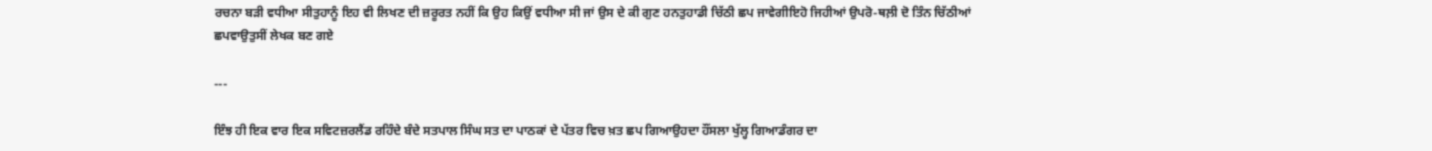ਰਚਨਾ ਬੜੀ ਵਧੀਆ ਸੀਤੁਹਾਨੂੰ ਇਹ ਵੀ ਲਿਖਣ ਦੀ ਜ਼ਰੂਰਤ ਨਹੀਂ ਕਿ ਉਹ ਕਿਉਂ ਵਧੀਆ ਸੀ ਜਾਂ ਉਸ ਦੇ ਕੀ ਗੁਣ ਹਨਤੁਹਾਡੀ ਚਿੱਠੀ ਛਪ ਜਾਵੇਗੀਇਹੋ ਜਿਹੀਆਂ ਉਪਰੋ-ਥਲ਼ੀ ਦੋ ਤਿੰਨ ਚਿੱਠੀਆਂ ਛਪਵਾਉਤੁਸੀਂ ਲੇਖਕ ਬਣ ਗਏ

---

ਇੰਝ ਹੀ ਇਕ ਵਾਰ ਇਕ ਸਵਿਟਜ਼ਰਲੈਂਡ ਰਹਿੰਦੇ ਬੰਦੇ ਸਤਪਾਲ ਸਿੰਘ ਸਤ ਦਾ ਪਾਠਕਾਂ ਦੇ ਪੱਤਰ ਵਿਚ ਖ਼ਤ ਛਪ ਗਿਆਉਹਦਾ ਹੌਂਸਲਾ ਖੁੱਲ੍ਹ ਗਿਆਡੰਗਰ ਦਾ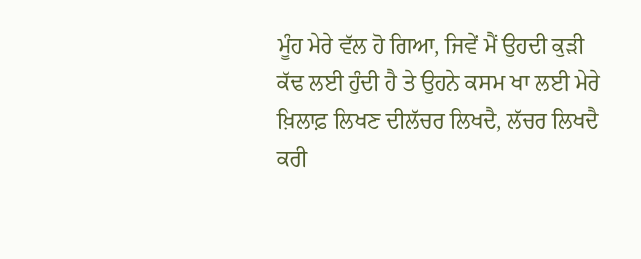ਮੂੰਹ ਮੇਰੇ ਵੱਲ ਹੋ ਗਿਆ, ਜਿਵੇਂ ਮੈਂ ਉਹਦੀ ਕੁੜੀ ਕੱਢ ਲਈ ਹੁੰਦੀ ਹੈ ਤੇ ਉਹਨੇ ਕਸਮ ਖਾ ਲਈ ਮੇਰੇ ਖ਼ਿਲਾਫ਼ ਲਿਖਣ ਦੀਲੱਚਰ ਲਿਖਦੈ, ਲੱਚਰ ਲਿਖਦੈ ਕਰੀ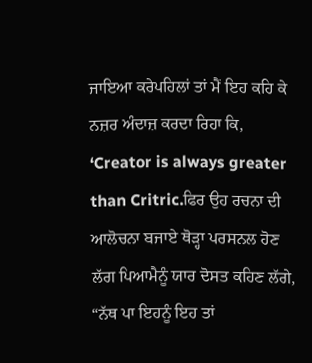ਜਾਇਆ ਕਰੇਪਹਿਲਾਂ ਤਾਂ ਮੈਂ ਇਹ ਕਹਿ ਕੇ ਨਜ਼ਰ ਅੰਦਾਜ਼ ਕਰਦਾ ਰਿਹਾ ਕਿ, ‘Creator is always greater than Critric.ਫਿਰ ਉਹ ਰਚਨਾ ਦੀ ਆਲੋਚਨਾ ਬਜਾਏ ਥੋੜ੍ਹਾ ਪਰਸਨਲ ਹੋਣ ਲੱਗ ਪਿਆਮੈਨੂੰ ਯਾਰ ਦੋਸਤ ਕਹਿਣ ਲੱਗੇ, “ਨੱਥ ਪਾ ਇਹਨੂੰ ਇਹ ਤਾਂ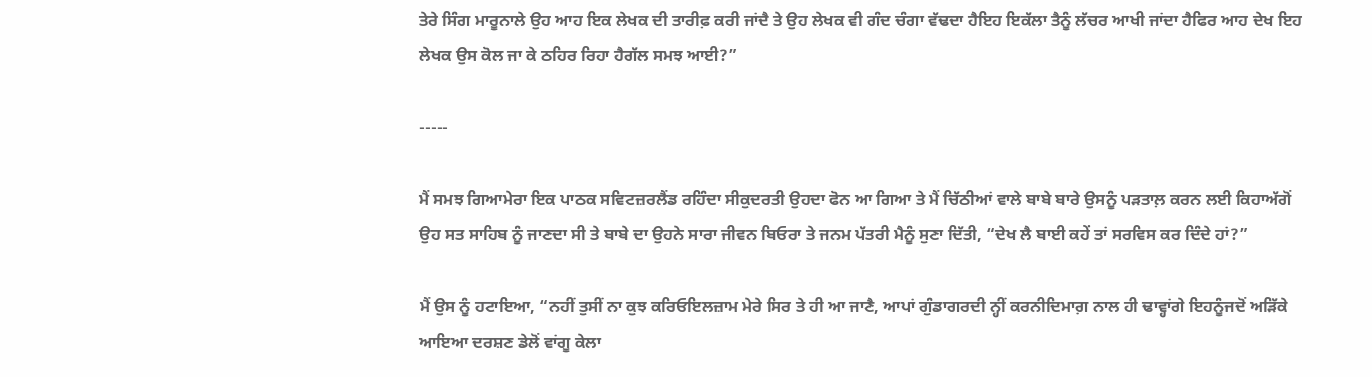ਤੇਰੇ ਸਿੰਗ ਮਾਰੂਨਾਲੇ ਉਹ ਆਹ ਇਕ ਲੇਖਕ ਦੀ ਤਾਰੀਫ਼ ਕਰੀ ਜਾਂਦੈ ਤੇ ਉਹ ਲੇਖਕ ਵੀ ਗੰਦ ਚੰਗਾ ਵੱਢਦਾ ਹੈਇਹ ਇਕੱਲਾ ਤੈਨੂੰ ਲੱਚਰ ਆਖੀ ਜਾਂਦਾ ਹੈਫਿਰ ਆਹ ਦੇਖ ਇਹ ਲੇਖਕ ਉਸ ਕੋਲ ਜਾ ਕੇ ਠਹਿਰ ਰਿਹਾ ਹੈਗੱਲ ਸਮਝ ਆਈ?”

-----

ਮੈਂ ਸਮਝ ਗਿਆਮੇਰਾ ਇਕ ਪਾਠਕ ਸਵਿਟਜ਼ਰਲੈਂਡ ਰਹਿੰਦਾ ਸੀਕੁਦਰਤੀ ਉਹਦਾ ਫੋਨ ਆ ਗਿਆ ਤੇ ਮੈਂ ਚਿੱਠੀਆਂ ਵਾਲੇ ਬਾਬੇ ਬਾਰੇ ਉਸਨੂੰ ਪੜਤਾਲ਼ ਕਰਨ ਲਈ ਕਿਹਾਅੱਗੋਂ ਉਹ ਸਤ ਸਾਹਿਬ ਨੂੰ ਜਾਣਦਾ ਸੀ ਤੇ ਬਾਬੇ ਦਾ ਉਹਨੇ ਸਾਰਾ ਜੀਵਨ ਬਿਓਰਾ ਤੇ ਜਨਮ ਪੱਤਰੀ ਮੈਨੂੰ ਸੁਣਾ ਦਿੱਤੀ, “ਦੇਖ ਲੈ ਬਾਈ ਕਹੇਂ ਤਾਂ ਸਰਵਿਸ ਕਰ ਦਿੰਦੇ ਹਾਂ?”

ਮੈਂ ਉਸ ਨੂੰ ਹਟਾਇਆ, “ਨਹੀਂ ਤੁਸੀਂ ਨਾ ਕੁਝ ਕਰਿਓਇਲਜ਼ਾਮ ਮੇਰੇ ਸਿਰ ਤੇ ਹੀ ਆ ਜਾਣੈ, ਆਪਾਂ ਗੁੰਡਾਗਰਦੀ ਨ੍ਹੀਂ ਕਰਨੀਦਿਮਾਗ਼ ਨਾਲ ਹੀ ਢਾਵ੍ਹਾਂਗੇ ਇਹਨੂੰਜਦੋਂ ਅੜਿੱਕੇ ਆਇਆ ਦਰਸ਼ਣ ਡੇਲੋਂ ਵਾਂਗੂ ਕੇਲਾ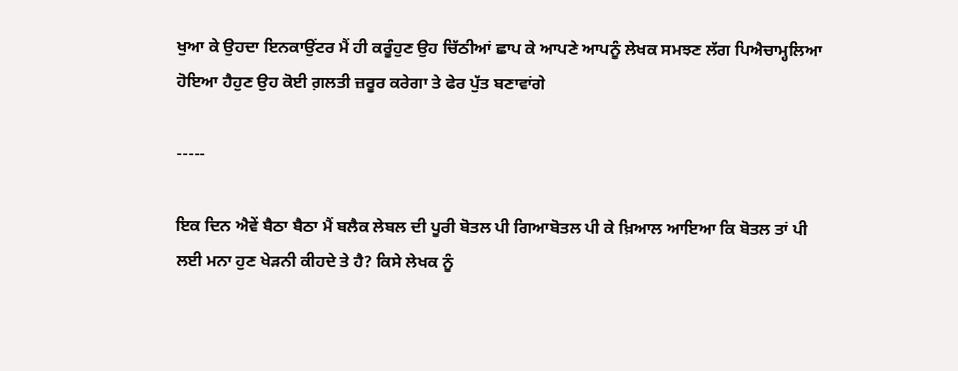ਖੁਆ ਕੇ ਉਹਦਾ ਇਨਕਾਉਂਟਰ ਮੈਂ ਹੀ ਕਰੂੰਹੁਣ ਉਹ ਚਿੱਠੀਆਂ ਛਾਪ ਕੇ ਆਪਣੇ ਆਪਨੂੰ ਲੇਖਕ ਸਮਝਣ ਲੱਗ ਪਿਐਚਾਮ੍ਹਲਿਆ ਹੋਇਆ ਹੈਹੁਣ ਉਹ ਕੋਈ ਗ਼ਲਤੀ ਜ਼ਰੂਰ ਕਰੇਗਾ ਤੇ ਫੇਰ ਪੁੱਤ ਬਣਾਵਾਂਗੇ

-----

ਇਕ ਦਿਨ ਐਵੇਂ ਬੈਠਾ ਬੈਠਾ ਮੈਂ ਬਲੈਕ ਲੇਬਲ ਦੀ ਪੂਰੀ ਬੋਤਲ ਪੀ ਗਿਆਬੋਤਲ ਪੀ ਕੇ ਖ਼ਿਆਲ ਆਇਆ ਕਿ ਬੋਤਲ ਤਾਂ ਪੀ ਲਈ ਮਨਾ ਹੁਣ ਖੇੜਨੀ ਕੀਹਦੇ ਤੇ ਹੈ? ਕਿਸੇ ਲੇਖਕ ਨੂੰ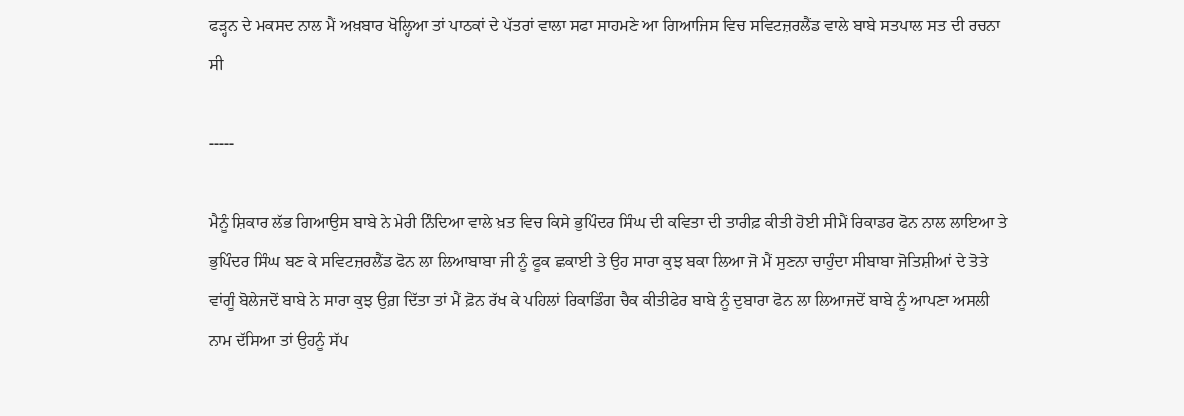ਫੜ੍ਹਨ ਦੇ ਮਕਸਦ ਨਾਲ ਮੈਂ ਅਖ਼ਬਾਰ ਖੋਲ੍ਹਿਆ ਤਾਂ ਪਾਠਕਾਂ ਦੇ ਪੱਤਰਾਂ ਵਾਲਾ ਸਫਾ ਸਾਹਮਣੇ ਆ ਗਿਆਜਿਸ ਵਿਚ ਸਵਿਟਜ਼ਰਲੈਂਡ ਵਾਲੇ ਬਾਬੇ ਸਤਪਾਲ ਸਤ ਦੀ ਰਚਨਾ ਸੀ

-----

ਮੈਨੂੰ ਸ਼ਿਕਾਰ ਲੱਭ ਗਿਆਉਸ ਬਾਬੇ ਨੇ ਮੇਰੀ ਨਿੰਦਿਆ ਵਾਲੇ ਖ਼ਤ ਵਿਚ ਕਿਸੇ ਭੁਪਿੰਦਰ ਸਿੰਘ ਦੀ ਕਵਿਤਾ ਦੀ ਤਾਰੀਫ਼ ਕੀਤੀ ਹੋਈ ਸੀਮੈਂ ਰਿਕਾਡਰ ਫੋਨ ਨਾਲ ਲਾਇਆ ਤੇ ਭੁਪਿੰਦਰ ਸਿੰਘ ਬਣ ਕੇ ਸਵਿਟਜ਼ਰਲੈਂਡ ਫੋਨ ਲਾ ਲਿਆਬਾਬਾ ਜੀ ਨੂੰ ਫੂਕ ਛਕਾਈ ਤੇ ਉਹ ਸਾਰਾ ਕੁਝ ਬਕਾ ਲਿਆ ਜੋ ਮੈਂ ਸੁਣਨਾ ਚਾਹੁੰਦਾ ਸੀਬਾਬਾ ਜੋਤਿਸ਼ੀਆਂ ਦੇ ਤੋਤੇ ਵਾਂਗੂੰ ਬੋਲੇਜਦੋਂ ਬਾਬੇ ਨੇ ਸਾਰਾ ਕੁਝ ਉਗ਼ ਦਿੱਤਾ ਤਾਂ ਮੈਂ ਫ਼ੋਨ ਰੱਖ ਕੇ ਪਹਿਲਾਂ ਰਿਕਾਡਿੰਗ ਚੈਕ ਕੀਤੀਫੇਰ ਬਾਬੇ ਨੂੰ ਦੁਬਾਰਾ ਫੋਨ ਲਾ ਲਿਆਜਦੋਂ ਬਾਬੇ ਨੂੰ ਆਪਣਾ ਅਸਲੀ ਨਾਮ ਦੱਸਿਆ ਤਾਂ ਉਹਨੂੰ ਸੱਪ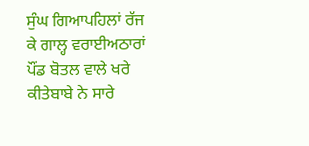ਸੁੰਘ ਗਿਆਪਹਿਲਾਂ ਰੱਜ ਕੇ ਗਾਲ੍ਹ ਵਰਾਈਅਠਾਰਾਂ ਪੌਂਡ ਬੋਤਲ ਵਾਲੇ ਖਰੇ ਕੀਤੇਬਾਬੇ ਨੇ ਸਾਰੇ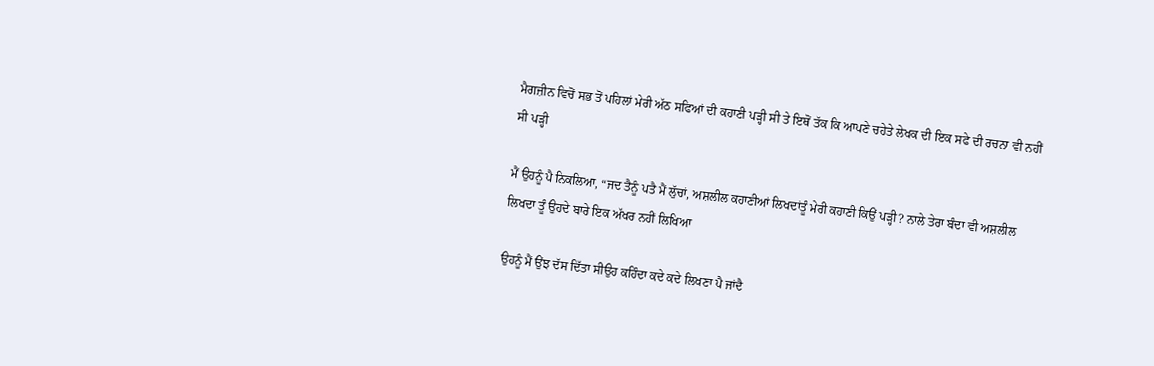ਮੈਗਜ਼ੀਨ ਵਿਚੋਂ ਸਭ ਤੋਂ ਪਹਿਲਾਂ ਮੇਰੀ ਅੱਠ ਸਫਿਆਂ ਦੀ ਕਹਾਣੀ ਪੜ੍ਹੀ ਸੀ ਤੇ ਇਥੋਂ ਤੱਕ ਕਿ ਆਪਣੇ ਚਹੇਤੇ ਲੇਖਕ ਦੀ ਇਕ ਸਫੇ ਦੀ ਰਚਨਾ ਵੀ ਨਹੀਂ ਸੀ ਪੜ੍ਹੀ

ਮੈਂ ਉਹਨੂੰ ਪੈ ਨਿਕਲਿਆ, “ਜਦ ਤੈਨੂੰ ਪਤੈ ਮੈਂ ਲੁੱਚਾਂ, ਅਸ਼ਲੀਲ ਕਹਾਣੀਆਂ ਲਿਖਦਾਂਤੂੰ ਮੇਰੀ ਕਹਾਣੀ ਕਿਉਂ ਪੜ੍ਹੀ? ਨਾਲੇ ਤੇਰਾ ਬੰਦਾ ਵੀ ਅਸ਼ਲੀਲ ਲਿਖਦਾ ਤੂੰ ਉਹਦੇ ਬਾਰੇ ਇਕ ਅੱਖਰ ਨਹੀਂ ਲਿਖਿਆ

ਉਹਨੂੰ ਮੈਂ ਉਂਝ ਦੱਸ ਦਿੱਤਾ ਸੀਉਹ ਕਹਿੰਦਾ ਕਦੇ ਕਦੇ ਲਿਖਣਾ ਪੈ ਜਾਂਦੈ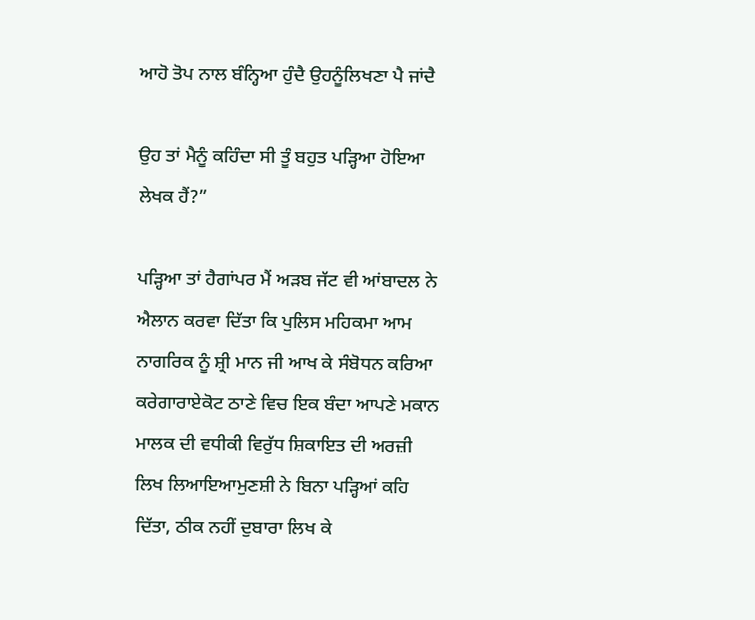ਆਹੋ ਤੋਪ ਨਾਲ ਬੰਨ੍ਹਿਆ ਹੁੰਦੈ ਉਹਨੂੰਲਿਖਣਾ ਪੈ ਜਾਂਦੈ

ਉਹ ਤਾਂ ਮੈਨੂੰ ਕਹਿੰਦਾ ਸੀ ਤੂੰ ਬਹੁਤ ਪੜ੍ਹਿਆ ਹੋਇਆ ਲੇਖਕ ਹੈਂ?”

ਪੜ੍ਹਿਆ ਤਾਂ ਹੈਗਾਂਪਰ ਮੈਂ ਅੜਬ ਜੱਟ ਵੀ ਆਂਬਾਦਲ ਨੇ ਐਲਾਨ ਕਰਵਾ ਦਿੱਤਾ ਕਿ ਪੁਲਿਸ ਮਹਿਕਮਾ ਆਮ ਨਾਗਰਿਕ ਨੂੰ ਸ਼੍ਰੀ ਮਾਨ ਜੀ ਆਖ ਕੇ ਸੰਬੋਧਨ ਕਰਿਆ ਕਰੇਗਾਰਾਏਕੋਟ ਠਾਣੇ ਵਿਚ ਇਕ ਬੰਦਾ ਆਪਣੇ ਮਕਾਨ ਮਾਲਕ ਦੀ ਵਧੀਕੀ ਵਿਰੁੱਧ ਸ਼ਿਕਾਇਤ ਦੀ ਅਰਜ਼ੀ ਲਿਖ ਲਿਆਇਆਮੁਣਸ਼ੀ ਨੇ ਬਿਨਾ ਪੜ੍ਹਿਆਂ ਕਹਿ ਦਿੱਤਾ, ਠੀਕ ਨਹੀਂ ਦੁਬਾਰਾ ਲਿਖ ਕੇ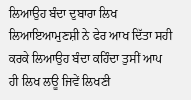ਲਿਆਉਹ ਬੰਦਾ ਦੁਬਾਰਾ ਲਿਖ ਲਿਆਇਆਮੁਣਸ਼ੀ ਨੇ ਫੇਰ ਆਖ ਦਿੱਤਾ ਸਹੀ ਕਰਕੇ ਲਿਆਉਹ ਬੰਦਾ ਕਹਿੰਦਾ ਤੁਸੀਂ ਆਪ ਹੀ ਲਿਖ ਲਊ ਜਿਵੇਂ ਲਿਖਣੀ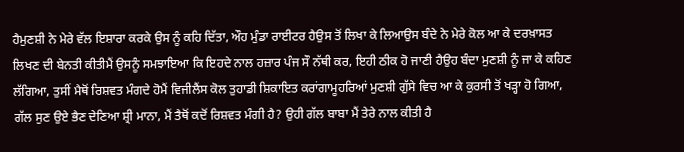ਹੈਮੁਣਸ਼ੀ ਨੇ ਮੇਰੇ ਵੱਲ ਇਸ਼ਾਰਾ ਕਰਕੇ ਉਸ ਨੂੰ ਕਹਿ ਦਿੱਤਾ, ਔਹ ਮੁੰਡਾ ਰਾਈਟਰ ਹੈਉਸ ਤੋਂ ਲਿਖਾ ਕੇ ਲਿਆਉਸ ਬੰਦੇ ਨੇ ਮੇਰੇ ਕੋਲ ਆ ਕੇ ਦਰਖ਼ਾਸਤ ਲਿਖਣ ਦੀ ਬੇਨਤੀ ਕੀਤੀਮੈਂ ਉਸਨੂੰ ਸਮਝਾਇਆ ਕਿ ਇਹਦੇ ਨਾਲ ਹਜ਼ਾਰ ਪੰਜ ਸੌ ਨੱਥੀ ਕਰ, ਇਹੀ ਠੀਕ ਹੋ ਜਾਣੀ ਹੈਉਹ ਬੰਦਾ ਮੁਣਸ਼ੀ ਨੂੰ ਜਾ ਕੇ ਕਹਿਣ ਲੱਗਿਆ, ਤੁਸੀਂ ਮੈਥੋਂ ਰਿਸ਼ਵਤ ਮੰਗਦੇ ਹੋਮੈਂ ਵਿਜੀਲੈਂਸ ਕੋਲ ਤੁਹਾਡੀ ਸ਼ਿਕਾਇਤ ਕਰਾਂਗਾਮੂਹਰਿਆਂ ਮੁਣਸ਼ੀ ਗੁੱਸੇ ਵਿਚ ਆ ਕੇ ਕੁਰਸੀ ਤੋਂ ਖੜ੍ਹਾ ਹੋ ਗਿਆ, ਗੱਲ ਸੁਣ ਉਏ ਭੈਣ ਦੇਣਿਆ ਸ਼੍ਰੀ ਮਾਨਾ, ਮੈਂ ਤੈਥੋਂ ਕਦੋਂ ਰਿਸ਼ਵਤ ਮੰਗੀ ਹੈ? ਉਹੀ ਗੱਲ ਬਾਬਾ ਮੈਂ ਤੇਰੇ ਨਾਲ ਕੀਤੀ ਹੈ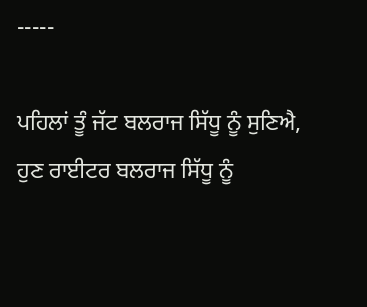-----

ਪਹਿਲਾਂ ਤੂੰ ਜੱਟ ਬਲਰਾਜ ਸਿੱਧੂ ਨੂੰ ਸੁਣਿਐ, ਹੁਣ ਰਾਈਟਰ ਬਲਰਾਜ ਸਿੱਧੂ ਨੂੰ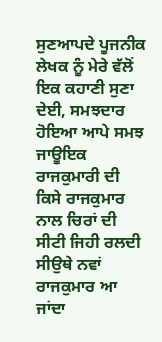ਸੁਣਆਪਦੇ ਪੂਜਨੀਕ ਲੇਖਕ ਨੂੰ ਮੇਰੇ ਵੱਲੋਂ ਇਕ ਕਹਾਣੀ ਸੁਣਾ ਦੇਈ, ਸਮਝਦਾਰ ਹੋਇਆ ਆਪੇ ਸਮਝ ਜਾਊਇਕ ਰਾਜਕੁਮਾਰੀ ਦੀ ਕਿਸੇ ਰਾਜਕੁਮਾਰ ਨਾਲ ਚਿਰਾਂ ਦੀ ਸੀਟੀ ਜਿਹੀ ਰਲਦੀ ਸੀਉਥੇ ਨਵਾਂ ਰਾਜਕੁਮਾਰ ਆ ਜਾਂਦਾ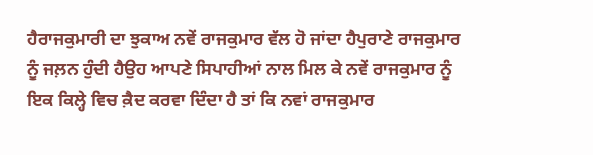ਹੈਰਾਜਕੁਮਾਰੀ ਦਾ ਝੁਕਾਅ ਨਵੇਂ ਰਾਜਕੁਮਾਰ ਵੱਲ ਹੋ ਜਾਂਦਾ ਹੈਪੁਰਾਣੇ ਰਾਜਕੁਮਾਰ ਨੂੰ ਜਲ਼ਨ ਹੁੰਦੀ ਹੈਉਹ ਆਪਣੇ ਸਿਪਾਹੀਆਂ ਨਾਲ ਮਿਲ ਕੇ ਨਵੇਂ ਰਾਜਕੁਮਾਰ ਨੂੰ ਇਕ ਕਿਲ੍ਹੇ ਵਿਚ ਕ਼ੈਦ ਕਰਵਾ ਦਿੰਦਾ ਹੈ ਤਾਂ ਕਿ ਨਵਾਂ ਰਾਜਕੁਮਾਰ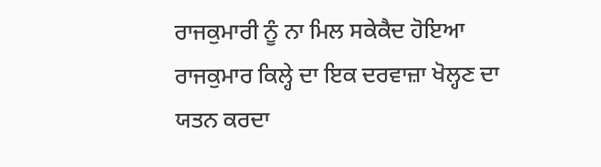ਰਾਜਕੁਮਾਰੀ ਨੂੰ ਨਾ ਮਿਲ ਸਕੇਕੈਦ ਹੋਇਆ ਰਾਜਕੁਮਾਰ ਕਿਲ੍ਹੇ ਦਾ ਇਕ ਦਰਵਾਜ਼ਾ ਖੋਲ੍ਹਣ ਦਾ ਯਤਨ ਕਰਦਾ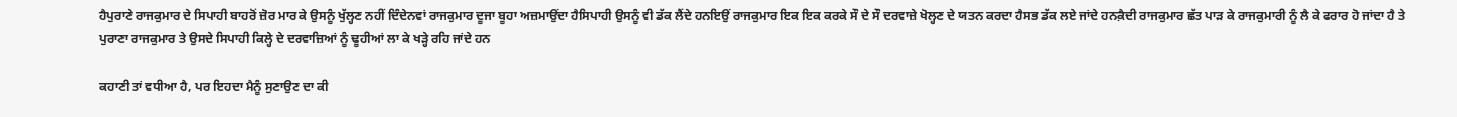ਹੈਪੁਰਾਣੇ ਰਾਜਕੁਮਾਰ ਦੇ ਸਿਪਾਹੀ ਬਾਹਰੋਂ ਜ਼ੋਰ ਮਾਰ ਕੇ ਉਸਨੂੰ ਖੁੱਲ੍ਹਣ ਨਹੀਂ ਦਿੰਦੇਨਵਾਂ ਰਾਜਕੁਮਾਰ ਦੂਜਾ ਬੂਹਾ ਅਜ਼ਮਾਉਂਦਾ ਹੈਸਿਪਾਹੀ ਉਸਨੂੰ ਵੀ ਡੱਕ ਲੈਂਦੇ ਹਨਇਉਂ ਰਾਜਕੁਮਾਰ ਇਕ ਇਕ ਕਰਕੇ ਸੌ ਦੇ ਸੌ ਦਰਵਾਜ਼ੇ ਖੋਲ੍ਹਣ ਦੇ ਯਤਨ ਕਰਦਾ ਹੈਸਭ ਡੱਕ ਲਏ ਜਾਂਦੇ ਹਨਕ਼ੈਦੀ ਰਾਜਕੁਮਾਰ ਛੱਤ ਪਾੜ ਕੇ ਰਾਜਕੁਮਾਰੀ ਨੂੰ ਲੈ ਕੇ ਫਰਾਰ ਹੋ ਜਾਂਦਾ ਹੈ ਤੇ ਪੁਰਾਣਾ ਰਾਜਕੁਮਾਰ ਤੇ ਉਸਦੇ ਸਿਪਾਹੀ ਕਿਲ੍ਹੇ ਦੇ ਦਰਵਾਜ਼ਿਆਂ ਨੂੰ ਢੂਹੀਆਂ ਲਾ ਕੇ ਖੜ੍ਹੇ ਰਹਿ ਜਾਂਦੇ ਹਨ

ਕਹਾਣੀ ਤਾਂ ਵਧੀਆ ਹੈ, ਪਰ ਇਹਦਾ ਮੈਨੂੰ ਸੁਣਾਉਣ ਦਾ ਕੀ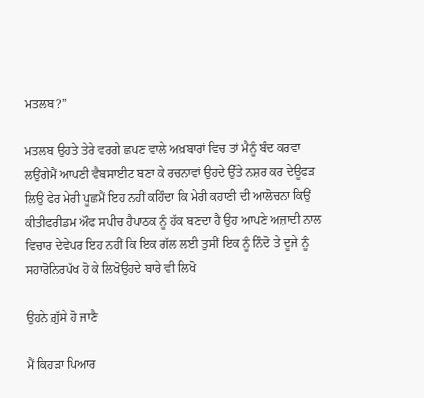ਮਤਲਬ?”

ਮਤਲਬ ਉਹਤੇ ਤੇਰੇ ਵਰਗੇ ਛਪਣ ਵਾਲੇ ਅਖ਼ਬਾਰਾਂ ਵਿਚ ਤਾਂ ਮੈਨੂੰ ਬੰਦ ਕਰਵਾ ਲਉਂਗੇਮੈਂ ਆਪਣੀ ਵੈਬਸਾਈਟ ਬਣਾ ਕੇ ਰਚਨਾਵਾਂ ਉਹਦੇ ਉੱਤੇ ਨਸ਼ਰ ਕਰ ਦੇਊਫੜ ਲਿਉ ਫੇਰ ਮੇਰੀ ਪੂਛਮੈਂ ਇਹ ਨਹੀਂ ਕਹਿੰਦਾ ਕਿ ਮੇਰੀ ਕਹਾਣੀ ਦੀ ਆਲੋਚਨਾ ਕਿਉਂ ਕੀਤੀਫਰੀਡਮ ਔਫ ਸਪੀਚ ਹੈਪਾਠਕ ਨੂੰ ਹੱਕ ਬਣਦਾ ਹੈ ਉਹ ਆਪਣੇ ਅਜ਼ਾਦੀ ਨਾਲ ਵਿਚਾਰ ਦੇਵੇਪਰ ਇਹ ਨਹੀਂ ਕਿ ਇਕ ਗੱਲ ਲਈ ਤੁਸੀਂ ਇਕ ਨੂੰ ਨਿੰਦੋ ਤੇ ਦੂਜੇ ਨੂੰ ਸਹਾਰੋਨਿਰਪੱਖ ਹੋ ਕੇ ਲਿਖੋਉਹਦੇ ਬਾਰੇ ਵੀ ਲਿਖੋ

ਉਹਨੇ ਗ਼ੁੱਸੇ ਹੋ ਜਾਣੈ

ਮੈਂ ਕਿਹੜਾ ਪਿਆਰ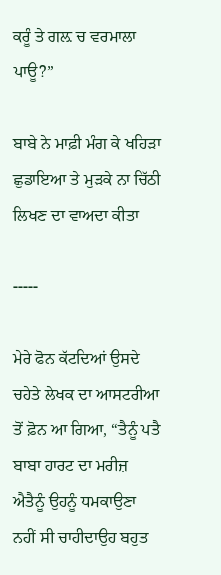ਕਰੂੰ ਤੇ ਗਲ਼ ਚ ਵਰਮਾਲਾ ਪਾਊ?”

ਬਾਬੇ ਨੇ ਮਾਫ਼ੀ ਮੰਗ ਕੇ ਖਹਿੜਾ ਛੁਡਾਇਆ ਤੇ ਮੁੜਕੇ ਨਾ ਚਿੱਠੀ ਲਿਖਣ ਦਾ ਵਾਅਦਾ ਕੀਤਾ

-----

ਮੇਰੇ ਫੋਨ ਕੱਟਦਿਆਂ ਉਸਦੇ ਚਹੇਤੇ ਲੇਖਕ ਦਾ ਆਸਟਰੀਆ ਤੋਂ ਫ਼ੋਨ ਆ ਗਿਆ, “ਤੈਨੂੰ ਪਤੈ ਬਾਬਾ ਹਾਰਟ ਦਾ ਮਰੀਜ਼ ਐਤੈਨੂੰ ਉਹਨੂੰ ਧਮਕਾਉਣਾ ਨਹੀਂ ਸੀ ਚਾਹੀਦਾਉਹ ਬਹੁਤ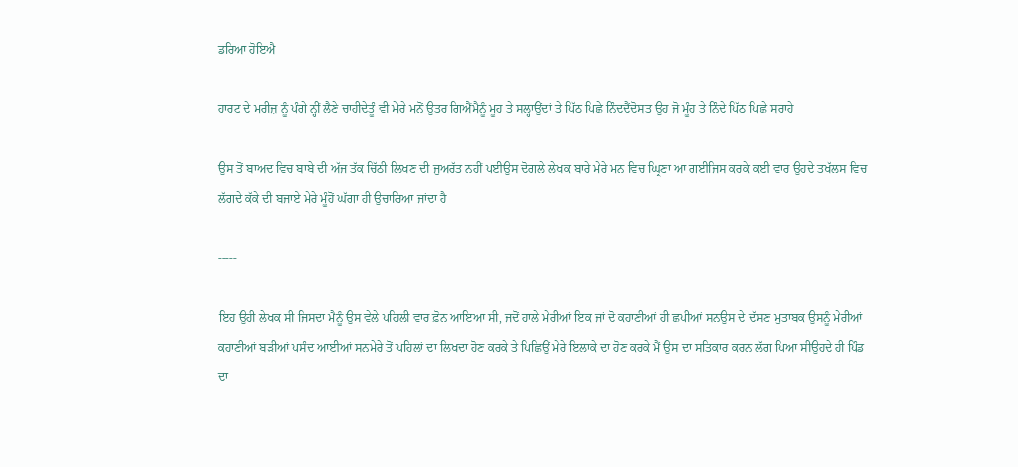ਡਰਿਆ ਹੋਇਐ

ਹਾਰਟ ਦੇ ਮਰੀਜ਼ ਨੂੰ ਪੰਗੇ ਨ੍ਹੀਂ ਲੈਣੇ ਚਾਹੀਦੇਤੂੰ ਵੀ ਮੇਰੇ ਮਨੋਂ ਉਤਰ ਗਿਐਂਮੈਨੂੰ ਮੂਹ ਤੇ ਸਲ੍ਹਾਉਂਦਾਂ ਤੇ ਪਿੱਠ ਪਿਛੇ ਨਿੰਦਦੈਂਦੋਸਤ ਉਹ ਜੋ ਮੂੰਹ ਤੇ ਨਿੰਦੇ ਪਿੱਠ ਪਿਛੇ ਸਰਾਹੇ

ਉਸ ਤੋਂ ਬਾਅਦ ਵਿਚ ਬਾਬੇ ਦੀ ਅੱਜ ਤੱਕ ਚਿੱਠੀ ਲਿਖਣ ਦੀ ਜੁਅਰੱਤ ਨਹੀਂ ਪਈਉਸ ਦੋਗਲੇ ਲੇਖਕ ਬਾਰੇ ਮੇਰੇ ਮਨ ਵਿਚ ਘ੍ਰਿਣਾ ਆ ਗਈਜਿਸ ਕਰਕੇ ਕਈ ਵਾਰ ਉਹਦੇ ਤਖੱਲਸ ਵਿਚ ਲੱਗਦੇ ਕੱਕੇ ਦੀ ਬਜਾਏ ਮੇਰੇ ਮੂੰਹੋਂ ਘੱਗਾ ਹੀ ਉਚਾਰਿਆ ਜਾਂਦਾ ਹੈ

-----

ਇਹ ਉਹੀ ਲੇਖਕ ਸੀ ਜਿਸਦਾ ਮੈਨੂੰ ਉਸ ਵੇਲੇ ਪਹਿਲੀ ਵਾਰ ਫ਼ੋਨ ਆਇਆ ਸੀ, ਜਦੋਂ ਹਾਲੇ ਮੇਰੀਆਂ ਇਕ ਜਾਂ ਦੋ ਕਹਾਣੀਆਂ ਹੀ ਛਪੀਆਂ ਸਨਉਸ ਦੇ ਦੱਸਣ ਮੁਤਾਬਕ ਉਸਨੂੰ ਮੇਰੀਆਂ ਕਹਾਣੀਆਂ ਬੜੀਆਂ ਪਸੰਦ ਆਈਆਂ ਸਨਮੇਰੇ ਤੋਂ ਪਹਿਲਾਂ ਦਾ ਲਿਖਦਾ ਹੋਣ ਕਰਕੇ ਤੇ ਪਿਛਿਉਂ ਮੇਰੇ ਇਲਾਕੇ ਦਾ ਹੋਣ ਕਰਕੇ ਮੈਂ ਉਸ ਦਾ ਸਤਿਕਾਰ ਕਰਨ ਲੱਗ ਪਿਆ ਸੀਉਹਦੇ ਹੀ ਪਿੰਡ ਦਾ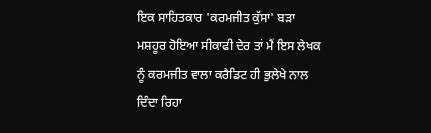ਇਕ ਸਾਹਿਤਕਾਰ 'ਕਰਮਜੀਤ ਕੁੱਸਾ' ਬੜਾ ਮਸ਼ਹੂਰ ਹੋਇਆ ਸੀਕਾਫੀ ਦੇਰ ਤਾਂ ਮੈਂ ਇਸ ਲੇਖਕ ਨੂੰ ਕਰਮਜੀਤ ਵਾਲਾ ਕਰੈਡਿਟ ਹੀ ਭੁਲੇਖੇ ਨਾਲ ਦਿੰਦਾ ਰਿਹਾ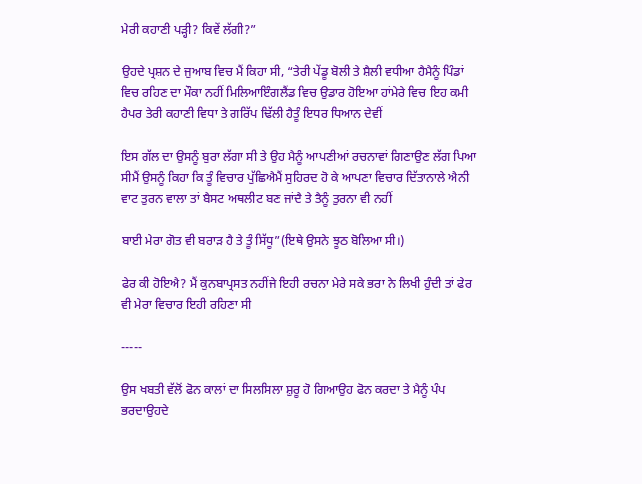ਮੇਰੀ ਕਹਾਣੀ ਪੜ੍ਹੀ? ਕਿਵੇਂ ਲੱਗੀ?”

ਉਹਦੇ ਪ੍ਰਸ਼ਨ ਦੇ ਜੁਆਬ ਵਿਚ ਮੈਂ ਕਿਹਾ ਸੀ, “ਤੇਰੀ ਪੇਂਡੂ ਬੋਲੀ ਤੇ ਸ਼ੈਲੀ ਵਧੀਆ ਹੈਮੈਨੂੰ ਪਿੰਡਾਂ ਵਿਚ ਰਹਿਣ ਦਾ ਮੌਕਾ ਨਹੀਂ ਮਿਲਿਆਇੰਗਲੈਂਡ ਵਿਚ ਉਡਾਰ ਹੋਇਆ ਹਾਂਮੇਰੇ ਵਿਚ ਇਹ ਕਮੀ ਹੈਪਰ ਤੇਰੀ ਕਹਾਣੀ ਵਿਧਾ ਤੇ ਗਰਿੱਪ ਢਿੱਲੀ ਹੈਤੂੰ ਇਧਰ ਧਿਆਨ ਦੇਵੀਂ

ਇਸ ਗੱਲ ਦਾ ਉਸਨੂੰ ਬੁਰਾ ਲੱਗਾ ਸੀ ਤੇ ਉਹ ਮੈਨੂੰ ਆਪਣੀਆਂ ਰਚਨਾਵਾਂ ਗਿਣਾਉਣ ਲੱਗ ਪਿਆ ਸੀਮੈਂ ਉਸਨੂੰ ਕਿਹਾ ਕਿ ਤੂੰ ਵਿਚਾਰ ਪੁੱਛਿਐਮੈਂ ਸੁਹਿਰਦ ਹੋ ਕੇ ਆਪਣਾ ਵਿਚਾਰ ਦਿੱਤਾਨਾਲੇ ਐਨੀ ਵਾਟ ਤੁਰਨ ਵਾਲਾ ਤਾਂ ਬੈਸਟ ਅਥਲੀਟ ਬਣ ਜਾਂਦੈ ਤੇ ਤੈਨੂੰ ਤੁਰਨਾ ਵੀ ਨਹੀਂ

ਬਾਈ ਮੇਰਾ ਗੋਤ ਵੀ ਬਰਾੜ ਹੈ ਤੇ ਤੂੰ ਸਿੱਧੂ”(ਇਥੇ ਉਸਨੇ ਝੂਠ ਬੋਲਿਆ ਸੀ।)

ਫੇਰ ਕੀ ਹੋਇਐ? ਮੈਂ ਕੁਨਬਾਪ੍ਰਸਤ ਨਹੀਂਜੇ ਇਹੀ ਰਚਨਾ ਮੇਰੇ ਸਕੇ ਭਰਾ ਨੇ ਲਿਖੀ ਹੁੰਦੀ ਤਾਂ ਫੇਰ ਵੀ ਮੇਰਾ ਵਿਚਾਰ ਇਹੀ ਰਹਿਣਾ ਸੀ

-----

ਉਸ ਖਬਤੀ ਵੱਲੋਂ ਫੋਨ ਕਾਲਾਂ ਦਾ ਸਿਲਸਿਲਾ ਸ਼ੁਰੂ ਹੋ ਗਿਆਉਹ ਫੋਨ ਕਰਦਾ ਤੇ ਮੈਨੂੰ ਪੰਪ ਭਰਦਾਉਹਦੇ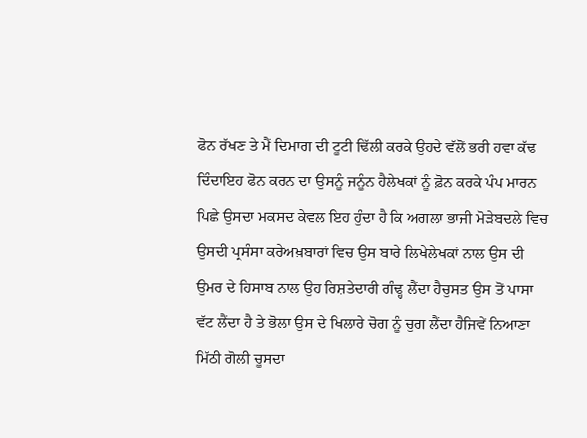ਫੋਨ ਰੱਖਣ ਤੇ ਮੈਂ ਦਿਮਾਗ ਦੀ ਟੂਟੀ ਢਿੱਲੀ ਕਰਕੇ ਉਹਦੇ ਵੱਲੋਂ ਭਰੀ ਹਵਾ ਕੱਢ ਦਿੰਦਾਇਹ ਫੋਨ ਕਰਨ ਦਾ ਉਸਨੂੰ ਜਨੂੰਨ ਹੈਲੇਖਕਾਂ ਨੂੰ ਫ਼ੋਨ ਕਰਕੇ ਪੰਪ ਮਾਰਨ ਪਿਛੇ ਉਸਦਾ ਮਕਸਦ ਕੇਵਲ ਇਹ ਹੁੰਦਾ ਹੈ ਕਿ ਅਗਲਾ ਭਾਜੀ ਮੋੜੇਬਦਲੇ ਵਿਚ ਉਸਦੀ ਪ੍ਰਸੰਸਾ ਕਰੇਅਖ਼ਬਾਰਾਂ ਵਿਚ ਉਸ ਬਾਰੇ ਲਿਖੇਲੇਖਕਾਂ ਨਾਲ ਉਸ ਦੀ ਉਮਰ ਦੇ ਹਿਸਾਬ ਨਾਲ ਉਹ ਰਿਸ਼ਤੇਦਾਰੀ ਗੰਢ੍ਹ ਲੈਂਦਾ ਹੈਚੁਸਤ ਉਸ ਤੋਂ ਪਾਸਾ ਵੱਟ ਲੈਂਦਾ ਹੈ ਤੇ ਭੋਲਾ ਉਸ ਦੇ ਖਿਲਾਰੇ ਚੋਗ ਨੂੰ ਚੁਗ ਲੈਂਦਾ ਹੈਜਿਵੇਂ ਨਿਆਣਾ ਮਿੱਠੀ ਗੋਲੀ ਚੂਸਦਾ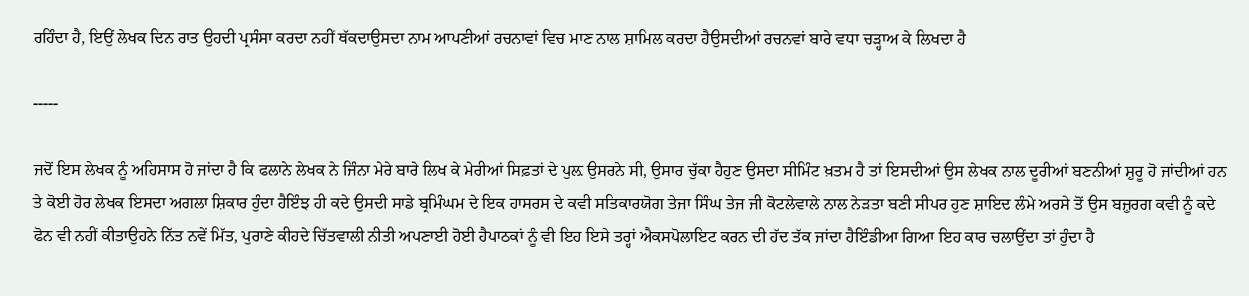ਰਹਿੰਦਾ ਹੈ, ਇਉਂ ਲੇਖਕ ਦਿਨ ਰਾਤ ਉਹਦੀ ਪ੍ਰਸੰਸਾ ਕਰਦਾ ਨਹੀਂ ਥੱਕਦਾਉਸਦਾ ਨਾਮ ਆਪਣੀਆਂ ਰਚਨਾਵਾਂ ਵਿਚ ਮਾਣ ਨਾਲ ਸ਼ਾਮਿਲ ਕਰਦਾ ਹੈਉਸਦੀਆਂ ਰਚਨਵਾਂ ਬਾਰੇ ਵਧਾ ਚੜ੍ਹਾਅ ਕੇ ਲਿਖਦਾ ਹੈ

-----

ਜਦੋਂ ਇਸ ਲੇਖਕ ਨੂੰ ਅਹਿਸਾਸ ਹੋ ਜਾਂਦਾ ਹੈ ਕਿ ਫਲਾਨੇ ਲੇਖਕ ਨੇ ਜਿੰਨਾ ਮੇਰੇ ਬਾਰੇ ਲਿਖ ਕੇ ਮੇਰੀਆਂ ਸਿਫ਼ਤਾਂ ਦੇ ਪੁਲ਼ ਉਸਰਨੇ ਸੀ, ਉਸਾਰ ਚੁੱਕਾ ਹੈਹੁਣ ਉਸਦਾ ਸੀਮਿੰਟ ਖ਼ਤਮ ਹੈ ਤਾਂ ਇਸਦੀਆਂ ਉਸ ਲੇਖਕ ਨਾਲ ਦੂਰੀਆਂ ਬਣਨੀਆਂ ਸ਼ੁਰੂ ਹੋ ਜਾਂਦੀਆਂ ਹਨ ਤੇ ਕੋਈ ਹੋਰ ਲੇਖਕ ਇਸਦਾ ਅਗਲਾ ਸ਼ਿਕਾਰ ਹੁੰਦਾ ਹੈਇੰਝ ਹੀ ਕਦੇ ਉਸਦੀ ਸਾਡੇ ਬ੍ਰਮਿੰਘਮ ਦੇ ਇਕ ਹਾਸਰਸ ਦੇ ਕਵੀ ਸਤਿਕਾਰਯੋਗ ਤੇਜਾ ਸਿੰਘ ਤੇਜ ਜੀ ਕੋਟਲੇਵਾਲੇ ਨਾਲ ਨੇੜਤਾ ਬਣੀ ਸੀਪਰ ਹੁਣ ਸ਼ਾਇਦ ਲੰਮੇ ਅਰਸੇ ਤੋਂ ਉਸ ਬਜ਼ੁਰਗ ਕਵੀ ਨੂੰ ਕਦੇ ਫੋਨ ਵੀ ਨਹੀਂ ਕੀਤਾਉਹਨੇ ਨਿੱਤ ਨਵੇਂ ਮਿੱਤ, ਪੁਰਾਣੇ ਕੀਹਦੇ ਚਿੱਤਵਾਲੀ ਨੀਤੀ ਅਪਣਾਈ ਹੋਈ ਹੈਪਾਠਕਾਂ ਨੂੰ ਵੀ ਇਹ ਇਸੇ ਤਰ੍ਹਾਂ ਐਕਸਪੋਲਾਇਟ ਕਰਨ ਦੀ ਹੱਦ ਤੱਕ ਜਾਂਦਾ ਹੈਇੰਡੀਆ ਗਿਆ ਇਹ ਕਾਰ ਚਲਾਉਂਦਾ ਤਾਂ ਹੁੰਦਾ ਹੈ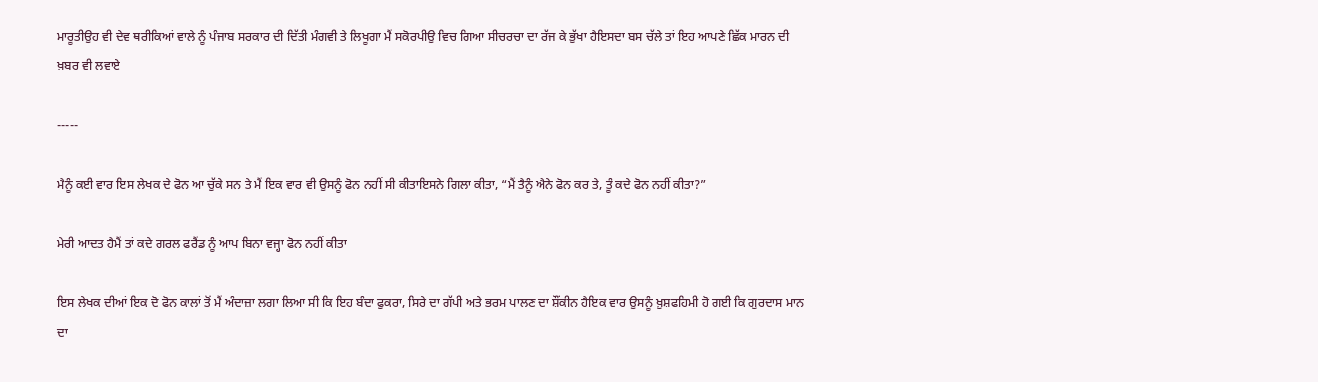ਮਾਰੂਤੀਉਹ ਵੀ ਦੇਵ ਥਰੀਕਿਆਂ ਵਾਲੇ ਨੂੰ ਪੰਜਾਬ ਸਰਕਾਰ ਦੀ ਦਿੱਤੀ ਮੰਗਵੀ ਤੇ ਲਿਖੂਗਾ ਮੈਂ ਸਕੋਰਪੀਉ ਵਿਚ ਗਿਆ ਸੀਚਰਚਾ ਦਾ ਰੱਜ ਕੇ ਭੁੱਖਾ ਹੈਇਸਦਾ ਬਸ ਚੱਲੇ ਤਾਂ ਇਹ ਆਪਣੇ ਛਿੱਕ ਮਾਰਨ ਦੀ ਖ਼ਬਰ ਵੀ ਲਵਾਏ

-----

ਮੈਨੂੰ ਕਈ ਵਾਰ ਇਸ ਲੇਖਕ ਦੇ ਫੋਨ ਆ ਚੁੱਕੇ ਸਨ ਤੇ ਮੈਂ ਇਕ ਵਾਰ ਵੀ ਉਸਨੂੰ ਫੋਨ ਨਹੀਂ ਸੀ ਕੀਤਾਇਸਨੇ ਗਿਲਾ ਕੀਤਾ, “ਮੈਂ ਤੈਨੂੰ ਐਨੇ ਫੋਨ ਕਰ ਤੇ, ਤੂੰ ਕਦੇ ਫੋਨ ਨਹੀਂ ਕੀਤਾ?”

ਮੇਰੀ ਆਦਤ ਹੈਮੈਂ ਤਾਂ ਕਦੇ ਗਰਲ ਫਰੈਂਡ ਨੂੰ ਆਪ ਬਿਨਾ ਵਜ੍ਹਾ ਫੋਨ ਨਹੀਂ ਕੀਤਾ

ਇਸ ਲੇਖਕ ਦੀਆਂ ਇਕ ਦੋ ਫੋਨ ਕਾਲਾਂ ਤੋਂ ਮੈਂ ਅੰਦਾਜ਼ਾ ਲਗਾ ਲਿਆ ਸੀ ਕਿ ਇਹ ਬੰਦਾ ਫੁਕਰਾ, ਸਿਰੇ ਦਾ ਗੱਪੀ ਅਤੇ ਭਰਮ ਪਾਲਣ ਦਾ ਸ਼ੌਂਕੀਨ ਹੈਇਕ ਵਾਰ ਉਸਨੂੰ ਖ਼ੁਸ਼ਫਹਿਮੀ ਹੋ ਗਈ ਕਿ ਗੁਰਦਾਸ ਮਾਨ ਦਾ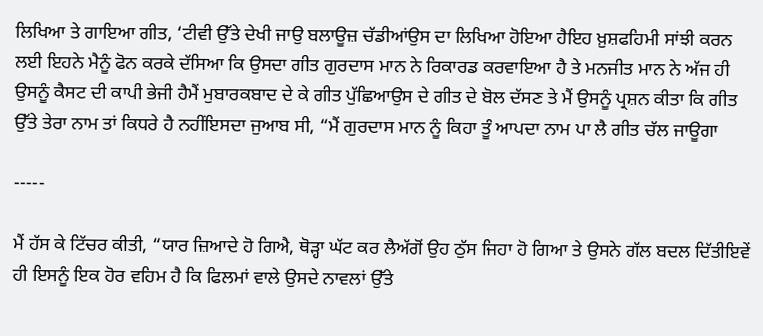ਲਿਖਿਆ ਤੇ ਗਾਇਆ ਗੀਤ, ‘ਟੀਵੀ ਉੱਤੇ ਦੇਖੀ ਜਾਉ ਬਲਾਊਜ਼ ਚੱਡੀਆਂਉਸ ਦਾ ਲਿਖਿਆ ਹੋਇਆ ਹੈਇਹ ਖ਼ੁਸ਼ਫਹਿਮੀ ਸਾਂਝੀ ਕਰਨ ਲਈ ਇਹਨੇ ਮੈਨੂੰ ਫੋਨ ਕਰਕੇ ਦੱਸਿਆ ਕਿ ਉਸਦਾ ਗੀਤ ਗੁਰਦਾਸ ਮਾਨ ਨੇ ਰਿਕਾਰਡ ਕਰਵਾਇਆ ਹੈ ਤੇ ਮਨਜੀਤ ਮਾਨ ਨੇ ਅੱਜ ਹੀ ਉਸਨੂੰ ਕੈਸਟ ਦੀ ਕਾਪੀ ਭੇਜੀ ਹੈਮੈਂ ਮੁਬਾਰਕਬਾਦ ਦੇ ਕੇ ਗੀਤ ਪੁੱਛਿਆਉਸ ਦੇ ਗੀਤ ਦੇ ਬੋਲ ਦੱਸਣ ਤੇ ਮੈਂ ਉਸਨੂੰ ਪ੍ਰਸ਼ਨ ਕੀਤਾ ਕਿ ਗੀਤ ਉੱਤੇ ਤੇਰਾ ਨਾਮ ਤਾਂ ਕਿਧਰੇ ਹੈ ਨਹੀਂਇਸਦਾ ਜੁਆਬ ਸੀ, “ਮੈਂ ਗੁਰਦਾਸ ਮਾਨ ਨੂੰ ਕਿਹਾ ਤੂੰ ਆਪਦਾ ਨਾਮ ਪਾ ਲੈ ਗੀਤ ਚੱਲ ਜਾਊਗਾ

-----

ਮੈਂ ਹੱਸ ਕੇ ਟਿੱਚਰ ਕੀਤੀ, “ਯਾਰ ਜ਼ਿਆਦੇ ਹੋ ਗਿਐ, ਥੋੜ੍ਹਾ ਘੱਟ ਕਰ ਲੈਅੱਗੋਂ ਉਹ ਠੁੱਸ ਜਿਹਾ ਹੋ ਗਿਆ ਤੇ ਉਸਨੇ ਗੱਲ ਬਦਲ ਦਿੱਤੀਇਵੇਂ ਹੀ ਇਸਨੂੰ ਇਕ ਹੋਰ ਵਹਿਮ ਹੈ ਕਿ ਫਿਲਮਾਂ ਵਾਲੇ ਉਸਦੇ ਨਾਵਲਾਂ ਉੱਤੇ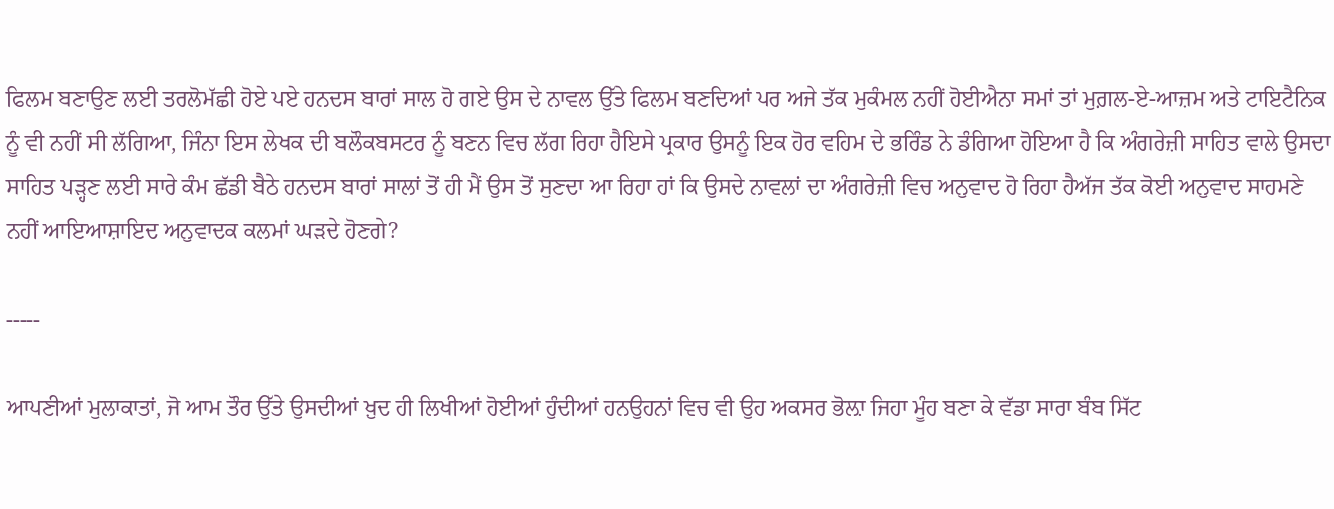ਫਿਲਮ ਬਣਾਉਣ ਲਈ ਤਰਲੋਮੱਛੀ ਹੋਏ ਪਏ ਹਨਦਸ ਬਾਰਾਂ ਸਾਲ ਹੋ ਗਏ ਉਸ ਦੇ ਨਾਵਲ ਉੱਤੇ ਫਿਲਮ ਬਣਦਿਆਂ ਪਰ ਅਜੇ ਤੱਕ ਮੁਕੰਮਲ ਨਹੀਂ ਹੋਈਐਨਾ ਸਮਾਂ ਤਾਂ ਮੁਗ਼ਲ-ਏ-ਆਜ਼ਮ ਅਤੇ ਟਾਇਟੈਨਿਕ ਨੂੰ ਵੀ ਨਹੀਂ ਸੀ ਲੱਗਿਆ, ਜਿੰਨਾ ਇਸ ਲੇਖਕ ਦੀ ਬਲੌਕਬਸਟਰ ਨੂੰ ਬਣਨ ਵਿਚ ਲੱਗ ਰਿਹਾ ਹੈਇਸੇ ਪ੍ਰਕਾਰ ਉਸਨੂੰ ਇਕ ਹੋਰ ਵਹਿਮ ਦੇ ਭਰਿੰਡ ਨੇ ਡੰਗਿਆ ਹੋਇਆ ਹੈ ਕਿ ਅੰਗਰੇਜ਼ੀ ਸਾਹਿਤ ਵਾਲੇ ਉਸਦਾ ਸਾਹਿਤ ਪੜ੍ਹਣ ਲਈ ਸਾਰੇ ਕੰਮ ਛੱਡੀ ਬੈਠੇ ਹਨਦਸ ਬਾਰਾਂ ਸਾਲਾਂ ਤੋਂ ਹੀ ਮੈਂ ਉਸ ਤੋਂ ਸੁਣਦਾ ਆ ਰਿਹਾ ਹਾਂ ਕਿ ਉਸਦੇ ਨਾਵਲਾਂ ਦਾ ਅੰਗਰੇਜ਼ੀ ਵਿਚ ਅਨੁਵਾਦ ਹੋ ਰਿਹਾ ਹੈਅੱਜ ਤੱਕ ਕੋਈ ਅਨੁਵਾਦ ਸਾਹਮਣੇ ਨਹੀਂ ਆਇਆਸ਼ਾਇਦ ਅਨੁਵਾਦਕ ਕਲਮਾਂ ਘੜਦੇ ਹੋਣਗੇ?

-----

ਆਪਣੀਆਂ ਮੁਲਾਕਾਤਾਂ, ਜੋ ਆਮ ਤੌਰ ਉੱਤੇ ਉਸਦੀਆਂ ਖ਼ੁਦ ਹੀ ਲਿਖੀਆਂ ਹੋਈਆਂ ਹੁੰਦੀਆਂ ਹਨਉਹਨਾਂ ਵਿਚ ਵੀ ਉਹ ਅਕਸਰ ਭੋਲ਼ਾ ਜਿਹਾ ਮੂੰਹ ਬਣਾ ਕੇ ਵੱਡਾ ਸਾਰਾ ਬੰਬ ਸਿੱਟ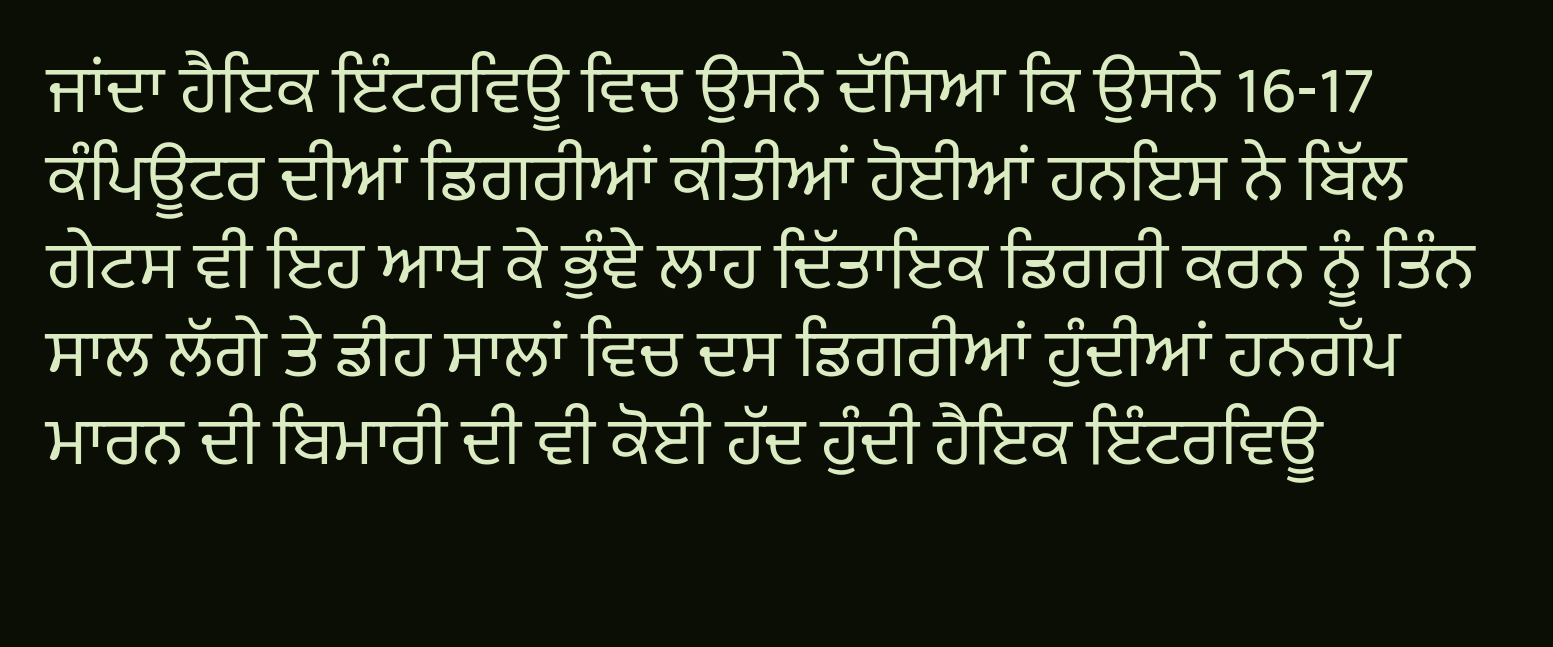ਜਾਂਦਾ ਹੈਇਕ ਇੰਟਰਵਿਊ ਵਿਚ ਉਸਨੇ ਦੱਸਿਆ ਕਿ ਉਸਨੇ 16-17 ਕੰਪਿਊਟਰ ਦੀਆਂ ਡਿਗਰੀਆਂ ਕੀਤੀਆਂ ਹੋਈਆਂ ਹਨਇਸ ਨੇ ਬਿੱਲ ਗੇਟਸ ਵੀ ਇਹ ਆਖ ਕੇ ਭੁੰਞੇ ਲਾਹ ਦਿੱਤਾਇਕ ਡਿਗਰੀ ਕਰਨ ਨੂੰ ਤਿੰਨ ਸਾਲ ਲੱਗੇ ਤੇ ਡੀਹ ਸਾਲਾਂ ਵਿਚ ਦਸ ਡਿਗਰੀਆਂ ਹੁੰਦੀਆਂ ਹਨਗੱਪ ਮਾਰਨ ਦੀ ਬਿਮਾਰੀ ਦੀ ਵੀ ਕੋਈ ਹੱਦ ਹੁੰਦੀ ਹੈਇਕ ਇੰਟਰਵਿਊ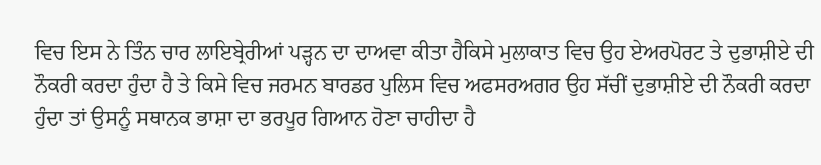ਵਿਚ ਇਸ ਨੇ ਤਿੰਨ ਚਾਰ ਲਾਇਬ੍ਰੇਰੀਆਂ ਪੜ੍ਹਨ ਦਾ ਦਾਅਵਾ ਕੀਤਾ ਹੈਕਿਸੇ ਮੁਲਾਕਾਤ ਵਿਚ ਉਹ ਏਅਰਪੋਰਟ ਤੇ ਦੁਭਾਸ਼ੀਏ ਦੀ ਨੌਕਰੀ ਕਰਦਾ ਹੁੰਦਾ ਹੈ ਤੇ ਕਿਸੇ ਵਿਚ ਜਰਮਨ ਬਾਰਡਰ ਪੁਲਿਸ ਵਿਚ ਅਫਸਰਅਗਰ ਉਹ ਸੱਚੀਂ ਦੁਭਾਸ਼ੀਏ ਦੀ ਨੌਕਰੀ ਕਰਦਾ ਹੁੰਦਾ ਤਾਂ ਉਸਨੂੰ ਸਥਾਨਕ ਭਾਸ਼ਾ ਦਾ ਭਰਪੂਰ ਗਿਆਨ ਹੋਣਾ ਚਾਹੀਦਾ ਹੈ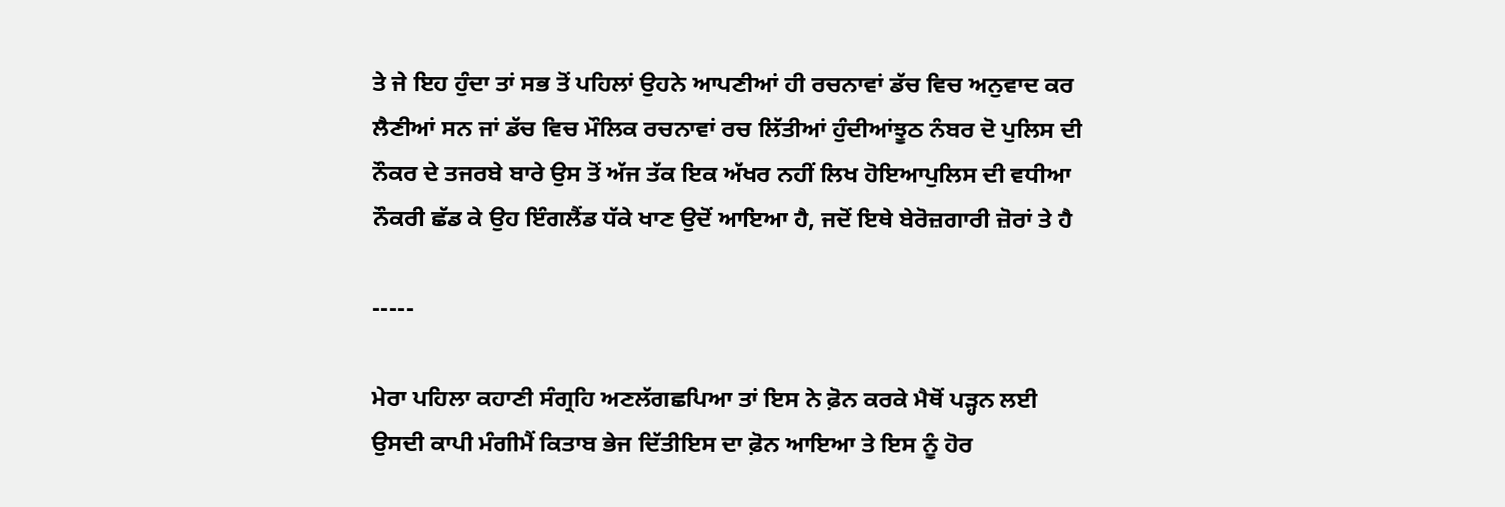ਤੇ ਜੇ ਇਹ ਹੁੰਦਾ ਤਾਂ ਸਭ ਤੋਂ ਪਹਿਲਾਂ ਉਹਨੇ ਆਪਣੀਆਂ ਹੀ ਰਚਨਾਵਾਂ ਡੱਚ ਵਿਚ ਅਨੁਵਾਦ ਕਰ ਲੈਣੀਆਂ ਸਨ ਜਾਂ ਡੱਚ ਵਿਚ ਮੌਲਿਕ ਰਚਨਾਵਾਂ ਰਚ ਲਿੱਤੀਆਂ ਹੁੰਦੀਆਂਝੂਠ ਨੰਬਰ ਦੋ ਪੁਲਿਸ ਦੀ ਨੌਕਰ ਦੇ ਤਜਰਬੇ ਬਾਰੇ ਉਸ ਤੋਂ ਅੱਜ ਤੱਕ ਇਕ ਅੱਖਰ ਨਹੀਂ ਲਿਖ ਹੋਇਆਪੁਲਿਸ ਦੀ ਵਧੀਆ ਨੌਕਰੀ ਛੱਡ ਕੇ ਉਹ ਇੰਗਲੈਂਡ ਧੱਕੇ ਖਾਣ ਉਦੋਂ ਆਇਆ ਹੈ, ਜਦੋਂ ਇਥੇ ਬੇਰੋਜ਼ਗਾਰੀ ਜ਼ੋਰਾਂ ਤੇ ਹੈ

-----

ਮੇਰਾ ਪਹਿਲਾ ਕਹਾਣੀ ਸੰਗ੍ਰਹਿ ਅਣਲੱਗਛਪਿਆ ਤਾਂ ਇਸ ਨੇ ਫ਼ੋਨ ਕਰਕੇ ਮੈਥੋਂ ਪੜ੍ਹਨ ਲਈ ਉਸਦੀ ਕਾਪੀ ਮੰਗੀਮੈਂ ਕਿਤਾਬ ਭੇਜ ਦਿੱਤੀਇਸ ਦਾ ਫ਼ੋਨ ਆਇਆ ਤੇ ਇਸ ਨੂੰ ਹੋਰ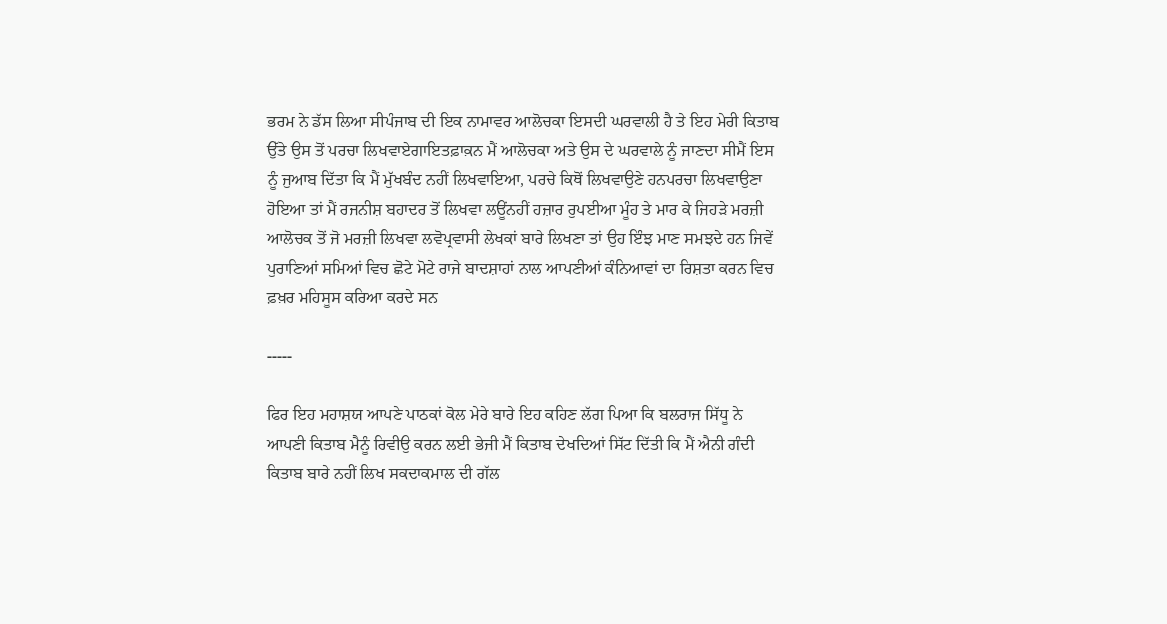ਭਰਮ ਨੇ ਡੱਸ ਲਿਆ ਸੀਪੰਜਾਬ ਦੀ ਇਕ ਨਾਮਾਵਰ ਆਲੋਚਕਾ ਇਸਦੀ ਘਰਵਾਲੀ ਹੈ ਤੇ ਇਹ ਮੇਰੀ ਕਿਤਾਬ ਉੱਤੇ ਉਸ ਤੋਂ ਪਰਚਾ ਲਿਖਵਾਏਗਾਇਤਫ਼ਾਕ਼ਨ ਮੈਂ ਆਲੋਚਕਾ ਅਤੇ ਉਸ ਦੇ ਘਰਵਾਲੇ ਨੂੰ ਜਾਣਦਾ ਸੀਮੈਂ ਇਸ ਨੂੰ ਜੁਆਬ ਦਿੱਤਾ ਕਿ ਮੈਂ ਮੁੱਖਬੰਦ ਨਹੀਂ ਲਿਖਵਾਇਆ, ਪਰਚੇ ਕਿਥੋਂ ਲਿਖਵਾਉਣੇ ਹਨਪਰਚਾ ਲਿਖਵਾਉਣਾ ਹੋਇਆ ਤਾਂ ਮੈਂ ਰਜਨੀਸ਼ ਬਹਾਦਰ ਤੋਂ ਲਿਖਵਾ ਲਊਂਨਹੀਂ ਹਜ਼ਾਰ ਰੁਪਈਆ ਮੂੰਹ ਤੇ ਮਾਰ ਕੇ ਜਿਹੜੇ ਮਰਜ਼ੀ ਆਲੋਚਕ ਤੋਂ ਜੋ ਮਰਜ਼ੀ ਲਿਖਵਾ ਲਵੋਪ੍ਰਵਾਸੀ ਲੇਖਕਾਂ ਬਾਰੇ ਲਿਖਣਾ ਤਾਂ ਉਹ ਇੰਝ ਮਾਣ ਸਮਝਦੇ ਹਨ ਜਿਵੇਂ ਪੁਰਾਣਿਆਂ ਸਮਿਆਂ ਵਿਚ ਛੋਟੇ ਮੋਟੇ ਰਾਜੇ ਬਾਦਸ਼ਾਹਾਂ ਨਾਲ ਆਪਣੀਆਂ ਕੰਨਿਆਵਾਂ ਦਾ ਰਿਸ਼ਤਾ ਕਰਨ ਵਿਚ ਫ਼ਖ਼ਰ ਮਹਿਸੂਸ ਕਰਿਆ ਕਰਦੇ ਸਨ

-----

ਫਿਰ ਇਹ ਮਹਾਸ਼ਯ ਆਪਣੇ ਪਾਠਕਾਂ ਕੋਲ ਮੇਰੇ ਬਾਰੇ ਇਹ ਕਹਿਣ ਲੱਗ ਪਿਆ ਕਿ ਬਲਰਾਜ ਸਿੱਧੂ ਨੇ ਆਪਣੀ ਕਿਤਾਬ ਮੈਨੂੰ ਰਿਵੀਉ ਕਰਨ ਲਈ ਭੇਜੀ ਮੈਂ ਕਿਤਾਬ ਦੇਖਦਿਆਂ ਸਿੱਟ ਦਿੱਤੀ ਕਿ ਮੈਂ ਐਨੀ ਗੰਦੀ ਕਿਤਾਬ ਬਾਰੇ ਨਹੀਂ ਲਿਖ ਸਕਦਾਕਮਾਲ ਦੀ ਗੱਲ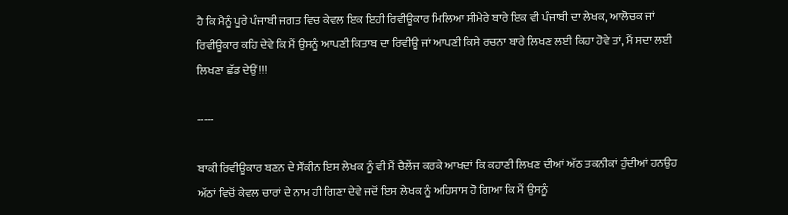ਹੈ ਕਿ ਮੈਨੂੰ ਪੂਰੇ ਪੰਜਾਬੀ ਜਗਤ ਵਿਚ ਕੇਵਲ ਇਕ ਇਹੀ ਰਿਵੀਊਕਾਰ ਮਿਲਿਆ ਸੀਮੇਰੇ ਬਾਰੇ ਇਕ ਵੀ ਪੰਜਾਬੀ ਦਾ ਲੇਖਕ, ਆਲੋਚਕ ਜਾਂ ਰਿਵੀਊਕਾਰ ਕਹਿ ਦੇਵੇ ਕਿ ਮੈਂ ਉਸਨੂੰ ਆਪਣੀ ਕਿਤਾਬ ਦਾ ਰਿਵੀਊ ਜਾਂ ਆਪਣੀ ਕਿਸੇ ਰਚਨਾ ਬਾਰੇ ਲਿਖਣ ਲਈ ਕਿਹਾ ਹੋਵੇ ਤਾਂ, ਮੈਂ ਸਦਾ ਲਈ ਲਿਖਣਾ ਛੱਡ ਦੇਉਂ!!!

-----

ਬਾਕੀ ਰਿਵੀਊਕਾਰ ਬਣਨ ਦੇ ਸੌਂਕੀਨ ਇਸ ਲੇਖਕ ਨੂੰ ਵੀ ਮੈਂ ਚੈਲੇਂਜ ਕਰਕੇ ਆਖਦਾਂ ਕਿ ਕਹਾਣੀ ਲਿਖਣ ਦੀਆਂ ਅੱਠ ਤਕਨੀਕਾਂ ਹੁੰਦੀਆਂ ਹਨਉਹ ਅੱਠਾਂ ਵਿਚੋਂ ਕੇਵਲ ਚਾਰਾਂ ਦੇ ਨਾਮ ਹੀ ਗਿਣਾ ਦੇਵੇ ਜਦੋਂ ਇਸ ਲੇਖਕ ਨੂੰ ਅਹਿਸਾਸ ਹੋ ਗਿਆ ਕਿ ਮੈਂ ਉਸਨੂੰ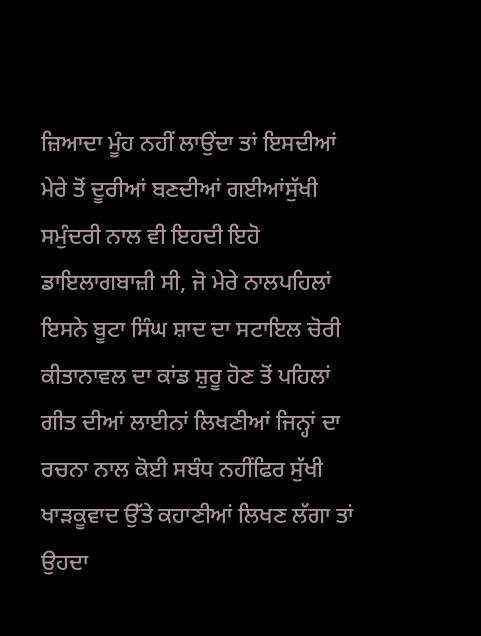ਜ਼ਿਆਦਾ ਮੂੰਹ ਨਹੀਂ ਲਾਉਂਦਾ ਤਾਂ ਇਸਦੀਆਂ ਮੇਰੇ ਤੋਂ ਦੂਰੀਆਂ ਬਣਦੀਆਂ ਗਈਆਂਸੁੱਖੀ ਸਮੁੰਦਰੀ ਨਾਲ ਵੀ ਇਹਦੀ ਇਹੋ ਡਾਇਲਾਗਬਾਜ਼ੀ ਸੀ, ਜੋ ਮੇਰੇ ਨਾਲਪਹਿਲਾਂ ਇਸਨੇ ਬੂਟਾ ਸਿੰਘ ਸ਼ਾਦ ਦਾ ਸਟਾਇਲ ਚੋਰੀ ਕੀਤਾਨਾਵਲ ਦਾ ਕਾਂਡ ਸ਼ੁਰੂ ਹੋਣ ਤੋਂ ਪਹਿਲਾਂ ਗੀਤ ਦੀਆਂ ਲਾਈਨਾਂ ਲਿਖਣੀਆਂ ਜਿਨ੍ਹਾਂ ਦਾ ਰਚਨਾ ਨਾਲ ਕੋਈ ਸਬੰਧ ਨਹੀਂਫਿਰ ਸੁੱਖੀ ਖਾੜਕੂਵਾਦ ਉੱਤੇ ਕਹਾਣੀਆਂ ਲਿਖਣ ਲੱਗਾ ਤਾਂ ਉਹਦਾ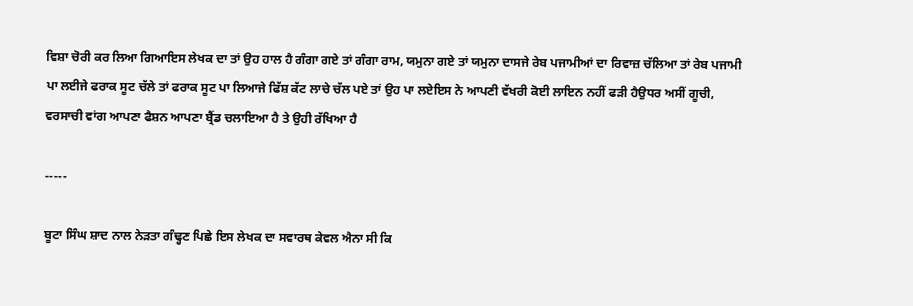ਵਿਸ਼ਾ ਚੋਰੀ ਕਰ ਲਿਆ ਗਿਆਇਸ ਲੇਖਕ ਦਾ ਤਾਂ ਉਹ ਹਾਲ ਹੈ ਗੰਗਾ ਗਏ ਤਾਂ ਗੰਗਾ ਰਾਮ, ਯਮੁਨਾ ਗਏ ਤਾਂ ਯਮੁਨਾ ਦਾਸਜੇ ਰੇਬ ਪਜਾਮੀਆਂ ਦਾ ਰਿਵਾਜ਼ ਚੱਲਿਆ ਤਾਂ ਰੇਬ ਪਜਾਮੀ ਪਾ ਲਈਜੇ ਫਰਾਕ ਸੂਟ ਚੱਲੇ ਤਾਂ ਫਰਾਕ ਸੂਟ ਪਾ ਲਿਆਜੇ ਫਿੱਸ਼ ਕੱਟ ਲਾਚੇ ਚੱਲ ਪਏ ਤਾਂ ਉਹ ਪਾ ਲਏਇਸ ਨੇ ਆਪਣੀ ਵੱਖਰੀ ਕੋਈ ਲਾਇਨ ਨਹੀਂ ਫੜੀ ਹੈਉਧਰ ਅਸੀਂ ਗੂਚੀ, ਵਰਸਾਚੀ ਵਾਂਗ ਆਪਣਾ ਫੈਸ਼ਨ ਆਪਣਾ ਬ੍ਰੈਂਡ ਚਲਾਇਆ ਹੈ ਤੇ ਉਹੀ ਰੱਖਿਆ ਹੈ

-----

ਬੂਟਾ ਸਿੰਘ ਸ਼ਾਦ ਨਾਲ ਨੇੜਤਾ ਗੰਢ੍ਹਣ ਪਿਛੇ ਇਸ ਲੇਖਕ ਦਾ ਸਵਾਰਥ ਕੇਵਲ ਐਨਾ ਸੀ ਕਿ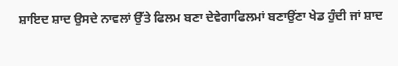ਸ਼ਾਇਦ ਸ਼ਾਦ ਉਸਦੇ ਨਾਵਲਾਂ ਉੱਤੇ ਫਿਲਮ ਬਣਾ ਦੇਵੇਗਾਫਿਲਮਾਂ ਬਣਾਉਂਣਾ ਖੇਡ ਹੁੰਦੀ ਜਾਂ ਸ਼ਾਦ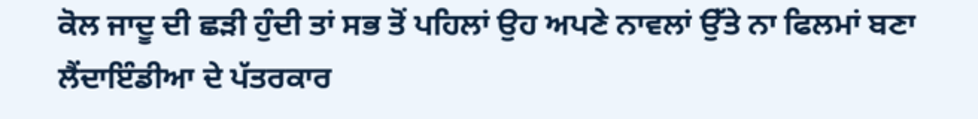ਕੋਲ ਜਾਦੂ ਦੀ ਛੜੀ ਹੁੰਦੀ ਤਾਂ ਸਭ ਤੋਂ ਪਹਿਲਾਂ ਉਹ ਅਪਣੇ ਨਾਵਲਾਂ ਉੱਤੇ ਨਾ ਫਿਲਮਾਂ ਬਣਾ ਲੈਂਦਾਇੰਡੀਆ ਦੇ ਪੱਤਰਕਾਰ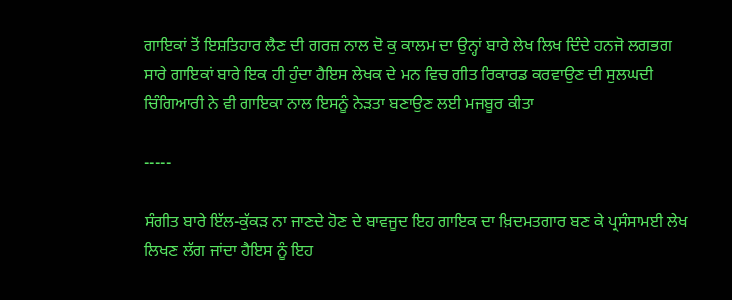ਗਾਇਕਾਂ ਤੋਂ ਇਸ਼ਤਿਹਾਰ ਲੈਣ ਦੀ ਗਰਜ਼ ਨਾਲ ਦੋ ਕੁ ਕਾਲਮ ਦਾ ਉਨ੍ਹਾਂ ਬਾਰੇ ਲੇਖ ਲਿਖ ਦਿੰਦੇ ਹਨਜੋ ਲਗਭਗ ਸਾਰੇ ਗਾਇਕਾਂ ਬਾਰੇ ਇਕ ਹੀ ਹੁੰਦਾ ਹੈਇਸ ਲੇਖਕ ਦੇ ਮਨ ਵਿਚ ਗੀਤ ਰਿਕਾਰਡ ਕਰਵਾਉਣ ਦੀ ਸੁਲਘਦੀ ਚਿੰਗਿਆਰੀ ਨੇ ਵੀ ਗਾਇਕਾ ਨਾਲ ਇਸਨੂੰ ਨੇੜਤਾ ਬਣਾਉਣ ਲਈ ਮਜਬੂਰ ਕੀਤਾ

-----

ਸੰਗੀਤ ਬਾਰੇ ਇੱਲ-ਕੁੱਕੜ ਨਾ ਜਾਣਦੇ ਹੋਣ ਦੇ ਬਾਵਜੂਦ ਇਹ ਗਾਇਕ ਦਾ ਖ਼ਿਦਮਤਗਾਰ ਬਣ ਕੇ ਪ੍ਰਸੰਸਾਮਈ ਲੇਖ ਲਿਖਣ ਲੱਗ ਜਾਂਦਾ ਹੈਇਸ ਨੂੰ ਇਹ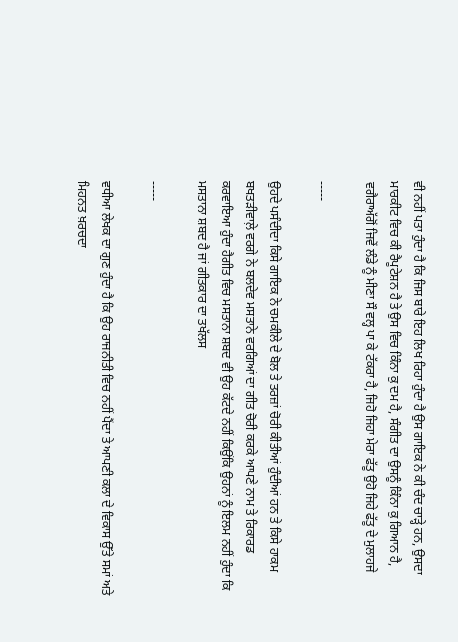ਵੀ ਨਹੀਂ ਪਤਾ ਹੁੰਦਾ ਹੈ ਕਿ ਜਿਸ ਬਾਰੇ ਇਹ ਲਿਖ ਰਿਹਾ ਹੁੰਦਾ ਹੈ ਉਸ ਗਾਇਕ ਨੇ ਕੀ ਚੰਦ ਚਾੜ੍ਹੇ ਹਨ, ਉਸਦਾ ਮਾਰਕੀਟ ਵਿਚ ਕੀ ਰੈਪੂਟੇਸ਼ਨ ਹੈ ਤੇ ਉਸ ਵਿਚ ਕਿੰਨਾ ਕੁ ਦਮ ਹੈ, ਸੰਗੀਤ ਦਾ ਉਸਨੂੰ ਕਿੰਨਾ ਕੁ ਗਿਆਨ ਹੈ, ਵਗੈਰਾਅੱਗੋਂ ਜਿਵੇਂ ਲੰਡੇ ਨੂੰ ਮੀਣਾ ਸੌ ਵਲ੍ਹ ਪਾ ਕੇ ਟੱਕਰਾ ਹੈ, ਜਿਹੋ ਜਿਹਾ ਮੇਰਾ ਫੱਤੂ ਉਹੋ ਜਿਹੇ ਫੱਤੂ ਦੇ ਮੁਲਾਹਜੇ

-----

ਉਹਦੇ ਪਸੰਦੀਦਾ ਕਿਸੇ ਗਾਇਕ ਨੇ ਚਮਕੀਲੇ ਦੇ ਬੋਲ ਤੇ ਤਰਜ਼ਾਂ ਚੋਰੀ ਕੀਤੀਆਂ ਹੁੰਦੀਆਂ ਹਨ ਤੇ ਕਿਸੇ ਹਾਕਮ ਬਖਤੜੀਵਾਲ਼ੇ ਵਰਗੇ ਨੇ ਬਲਦੇਵ ਮਸਤਾਨੇ ਵਰਗਿਆਂ ਦਾ ਗੀਤ ਚੋਰੀ ਕਰਕੇ ਆਪਣੇ ਨਾਮ ਤੇ ਰਿਕਾਰਡ ਕਰਵਾਇਆ ਹੁੰਦਾ ਹੈਗੀਤ ਵਿਚ ਮਸਤਾਨਾ ਸ਼ਬਦ ਵੀ ਉਹ ਕੱਟਦੇ ਨਹੀਂ ਕਿਉਂਕਿ ਉਹਨਾਂ ਨੂੰ ਇਲਮ ਨਹੀਂ ਹੁੰਦਾ ਕਿ ਮਸਤਾਨਾ ਸ਼ਬਦ ਹੈ ਜਾਂ ਗੀਤਕਾਰ ਦਾ ਤਖੱਲਸ

-----

ਵਧੀਆ ਲੇਖਕ ਦਾ ਗੁਣ ਹੁੰਦਾ ਹੈ ਕਿ ਉਹ ਰਾਜਨੀਤੀ ਵਿਚ ਨਹੀਂ ਪੈਂਦਾ ਤੇ ਆਪਣੀ ਕਲਾ ਦੇ ਵਿਕਾਸ ਉੱਤੇ ਸਮਾਂ ਅਤੇ ਮਿਹਨਤ ਖ਼ਰਚਦਾ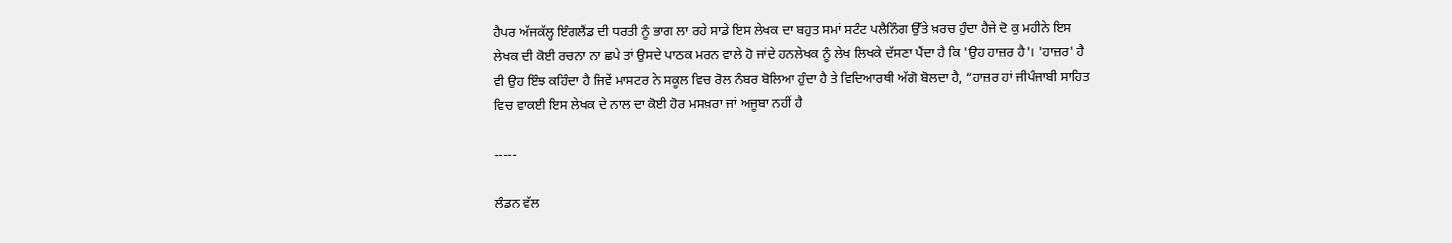ਹੈਪਰ ਅੱਜਕੱਲ੍ਹ ਇੰਗਲੈਂਡ ਦੀ ਧਰਤੀ ਨੂੰ ਭਾਗ ਲਾ ਰਹੇ ਸਾਡੇ ਇਸ ਲੇਖਕ ਦਾ ਬਹੁਤ ਸਮਾਂ ਸਟੰਟ ਪਲੈਨਿੰਗ ਉੱਤੇ ਖ਼ਰਚ ਹੁੰਦਾ ਹੈਜੇ ਦੋ ਕੁ ਮਹੀਨੇ ਇਸ ਲੇਖਕ ਦੀ ਕੋਈ ਰਚਨਾ ਨਾ ਛਪੇ ਤਾਂ ਉਸਦੇ ਪਾਠਕ ਮਰਨ ਵਾਲੇ ਹੋ ਜਾਂਦੇ ਹਨਲੇਖਕ ਨੂੰ ਲੇਖ ਲਿਖਕੇ ਦੱਸਣਾ ਪੈਂਦਾ ਹੈ ਕਿ 'ਉਹ ਹਾਜ਼ਰ ਹੈ'। 'ਹਾਜ਼ਰ' ਹੈ ਵੀ ਉਹ ਇੰਝ ਕਹਿੰਦਾ ਹੈ ਜਿਵੇਂ ਮਾਸਟਰ ਨੇ ਸਕੂਲ ਵਿਚ ਰੋਲ ਨੰਬਰ ਬੋਲਿਆ ਹੁੰਦਾ ਹੈ ਤੇ ਵਿਦਿਆਰਥੀ ਅੱਗੋ ਬੋਲਦਾ ਹੈ, “ਹਾਜ਼ਰ ਹਾਂ ਜੀਪੰਜਾਬੀ ਸਾਹਿਤ ਵਿਚ ਵਾਕਈ ਇਸ ਲੇਖਕ ਦੇ ਨਾਲ ਦਾ ਕੋਈ ਹੋਰ ਮਸਖ਼ਰਾ ਜਾਂ ਅਜੂਬਾ ਨਹੀਂ ਹੈ

-----

ਲੰਡਨ ਵੱਲ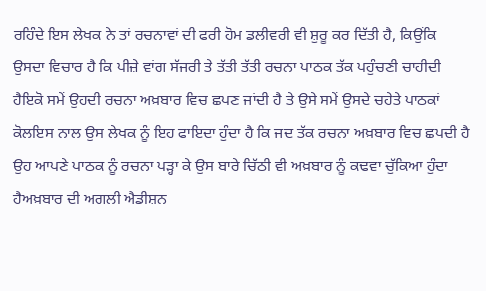ਰਹਿੰਦੇ ਇਸ ਲੇਖਕ ਨੇ ਤਾਂ ਰਚਨਾਵਾਂ ਦੀ ਫਰੀ ਹੋਮ ਡਲੀਵਰੀ ਵੀ ਸ਼ੁਰੂ ਕਰ ਦਿੱਤੀ ਹੈ, ਕਿਉਂਕਿ ਉਸਦਾ ਵਿਚਾਰ ਹੈ ਕਿ ਪੀਜ਼ੇ ਵਾਂਗ ਸੱਜਰੀ ਤੇ ਤੱਤੀ ਤੱਤੀ ਰਚਨਾ ਪਾਠਕ ਤੱਕ ਪਹੁੰਚਣੀ ਚਾਹੀਦੀ ਹੈਇਕੋ ਸਮੇਂ ਉਹਦੀ ਰਚਨਾ ਅਖ਼ਬਾਰ ਵਿਚ ਛਪਣ ਜਾਂਦੀ ਹੈ ਤੇ ਉਸੇ ਸਮੇਂ ਉਸਦੇ ਚਹੇਤੇ ਪਾਠਕਾਂ ਕੋਲਇਸ ਨਾਲ ਉਸ ਲੇਖਕ ਨੂੰ ਇਹ ਫਾਇਦਾ ਹੁੰਦਾ ਹੈ ਕਿ ਜਦ ਤੱਕ ਰਚਨਾ ਅਖ਼ਬਾਰ ਵਿਚ ਛਪਦੀ ਹੈ ਉਹ ਆਪਣੇ ਪਾਠਕ ਨੂੰ ਰਚਨਾ ਪੜ੍ਹਾ ਕੇ ਉਸ ਬਾਰੇ ਚਿੱਠੀ ਵੀ ਅਖ਼ਬਾਰ ਨੂੰ ਕਢਵਾ ਚੁੱਕਿਆ ਹੁੰਦਾ ਹੈਅਖ਼ਬਾਰ ਦੀ ਅਗਲੀ ਐਡੀਸ਼ਨ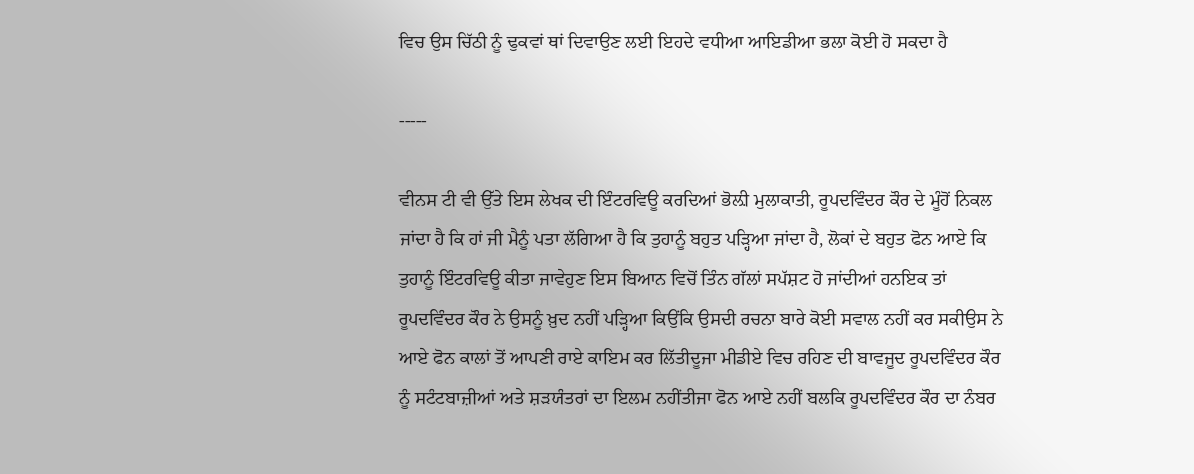ਵਿਚ ਉਸ ਚਿੱਠੀ ਨੂੰ ਢੁਕਵਾਂ ਥਾਂ ਦਿਵਾਉਣ ਲਈ ਇਹਦੇ ਵਧੀਆ ਆਇਡੀਆ ਭਲਾ ਕੋਈ ਹੋ ਸਕਦਾ ਹੈ

-----

ਵੀਨਸ ਟੀ ਵੀ ਉੱਤੇ ਇਸ ਲੇਖਕ ਦੀ ਇੰਟਰਵਿਊ ਕਰਦਿਆਂ ਭੋਲ਼ੀ ਮੁਲਾਕਾਤੀ, ਰੂਪਦਵਿੰਦਰ ਕੌਰ ਦੇ ਮੂੰਹੋਂ ਨਿਕਲ ਜਾਂਦਾ ਹੈ ਕਿ ਹਾਂ ਜੀ ਮੈਨੂੰ ਪਤਾ ਲੱਗਿਆ ਹੈ ਕਿ ਤੁਹਾਨੂੰ ਬਹੁਤ ਪੜ੍ਹਿਆ ਜਾਂਦਾ ਹੈ, ਲੋਕਾਂ ਦੇ ਬਹੁਤ ਫੋਨ ਆਏ ਕਿ ਤੁਹਾਨੂੰ ਇੰਟਰਵਿਊ ਕੀਤਾ ਜਾਵੇਹੁਣ ਇਸ ਬਿਆਨ ਵਿਚੋਂ ਤਿੰਨ ਗੱਲਾਂ ਸਪੱਸ਼ਟ ਹੋ ਜਾਂਦੀਆਂ ਹਨਇਕ ਤਾਂ ਰੂਪਦਵਿੰਦਰ ਕੌਰ ਨੇ ਉਸਨੂੰ ਖ਼ੁਦ ਨਹੀਂ ਪੜ੍ਹਿਆ ਕਿਉਂਕਿ ਉਸਦੀ ਰਚਨਾ ਬਾਰੇ ਕੋਈ ਸਵਾਲ ਨਹੀਂ ਕਰ ਸਕੀਉਸ ਨੇ ਆਏ ਫੋਨ ਕਾਲਾਂ ਤੋਂ ਆਪਣੀ ਰਾਏ ਕਾਇਮ ਕਰ ਲਿੱਤੀਦੂਜਾ ਮੀਡੀਏ ਵਿਚ ਰਹਿਣ ਦੀ ਬਾਵਜੂਦ ਰੂਪਦਵਿੰਦਰ ਕੌਰ ਨੂੰ ਸਟੰਟਬਾਜ਼ੀਆਂ ਅਤੇ ਸ਼ੜਯੰਤਰਾਂ ਦਾ ਇਲਮ ਨਹੀਂਤੀਜਾ ਫੋਨ ਆਏ ਨਹੀਂ ਬਲਕਿ ਰੂਪਦਵਿੰਦਰ ਕੌਰ ਦਾ ਨੰਬਰ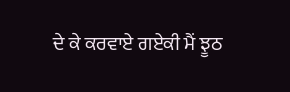ਦੇ ਕੇ ਕਰਵਾਏ ਗਏਕੀ ਮੈਂ ਝੂਠ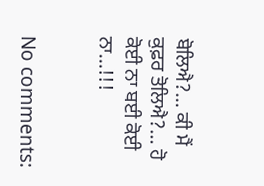ਬੋਲਿਐ?… ਕੀ ਮੈਂ ਕੁਫ਼ਰ ਤੋਲਿਐ?… ਹੋ ਕੋਈ ਨਾ ਬਈ ਕੋਈ ਨਾ…!!!


No comments: